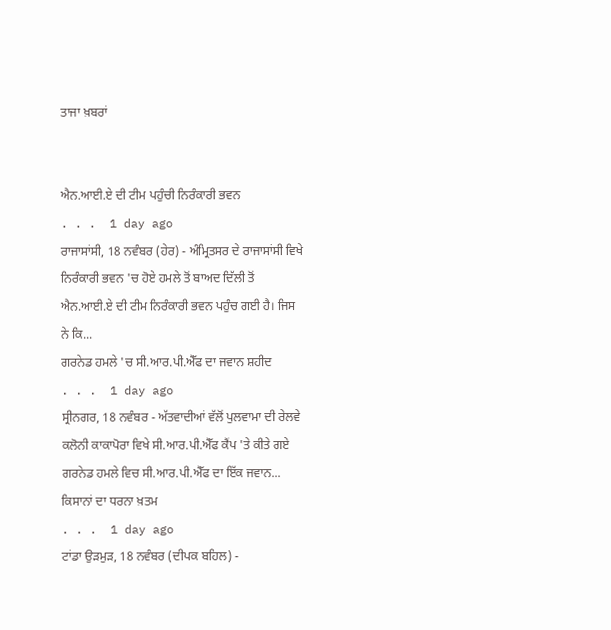ਤਾਜਾ ਖ਼ਬਰਾਂ


ਐਨ.ਆਈ.ਏ ਦੀ ਟੀਮ ਪਹੁੰਚੀ ਨਿਰੰਕਾਰੀ ਭਵਨ
. . .  1 day ago
ਰਾਜਾਸਾਂਸੀ, 18 ਨਵੰਬਰ (ਹੇਰ) - ਅੰਮ੍ਰਿਤਸਰ ਦੇ ਰਾਜਾਸਾਂਸੀ ਵਿਖੇ ਨਿਰੰਕਾਰੀ ਭਵਨ 'ਚ ਹੋਏ ਹਮਲੇ ਤੋਂ ਬਾਅਦ ਦਿੱਲੀ ਤੋਂ ਐਨ.ਆਈ.ਏ ਦੀ ਟੀਮ ਨਿਰੰਕਾਰੀ ਭਵਨ ਪਹੁੰਚ ਗਈ ਹੈ। ਜਿਸ ਨੇ ਕਿ...
ਗਰਨੇਡ ਹਮਲੇ 'ਚ ਸੀ.ਆਰ.ਪੀ.ਐੱਫ ਦਾ ਜਵਾਨ ਸ਼ਹੀਦ
. . .  1 day ago
ਸ੍ਰੀਨਗਰ, 18 ਨਵੰਬਰ - ਅੱਤਵਾਦੀਆਂ ਵੱਲੋਂ ਪੁਲਵਾਮਾ ਦੀ ਰੇਲਵੇ ਕਲੋਨੀ ਕਾਕਾਪੋਰਾ ਵਿਖੇ ਸੀ.ਆਰ.ਪੀ.ਐੱਫ ਕੈਂਪ 'ਤੇ ਕੀਤੇ ਗਏ ਗਰਨੇਡ ਹਮਲੇ ਵਿਚ ਸੀ.ਆਰ.ਪੀ.ਐੱਫ ਦਾ ਇੱਕ ਜਵਾਨ...
ਕਿਸਾਨਾਂ ਦਾ ਧਰਨਾ ਖ਼ਤਮ
. . .  1 day ago
ਟਾਂਡਾ ਉੜਮੁੜ, 18 ਨਵੰਬਰ (ਦੀਪਕ ਬਹਿਲ) -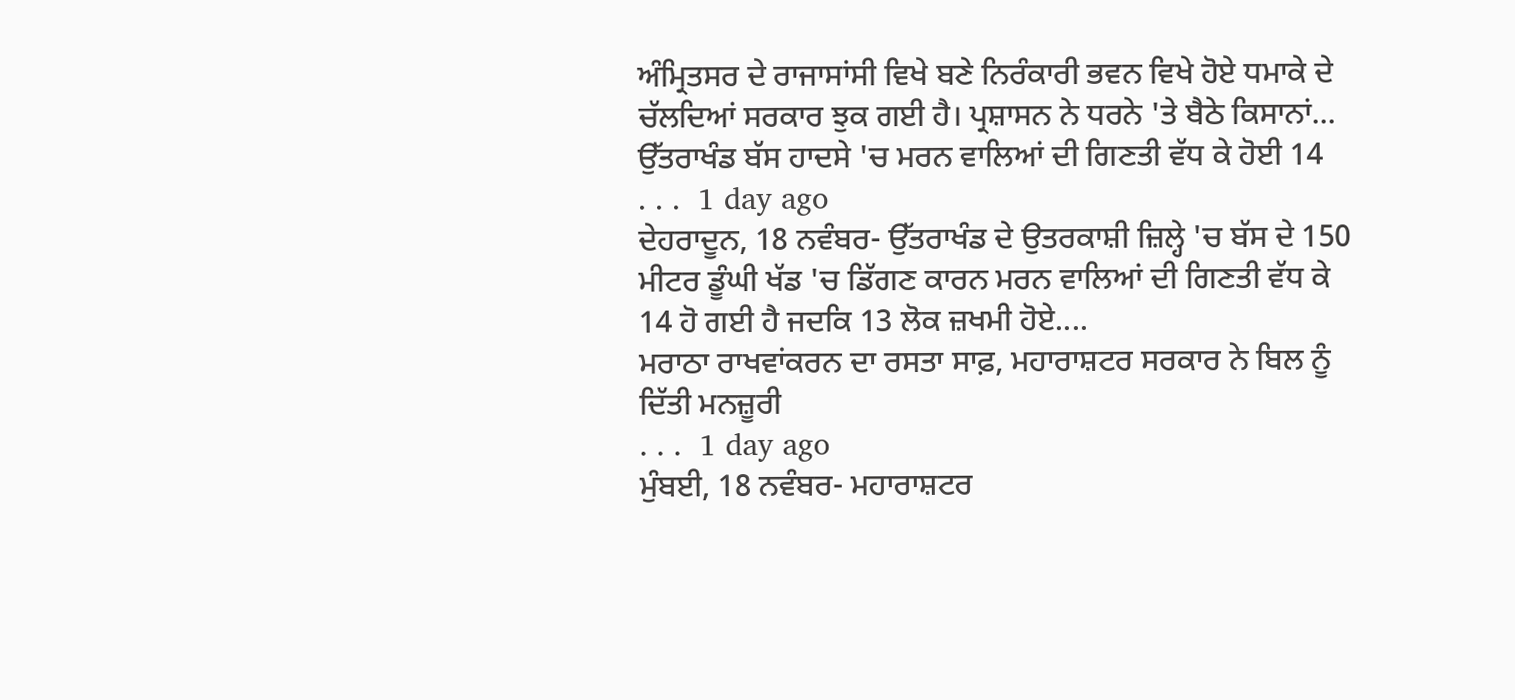ਅੰਮ੍ਰਿਤਸਰ ਦੇ ਰਾਜਾਸਾਂਸੀ ਵਿਖੇ ਬਣੇ ਨਿਰੰਕਾਰੀ ਭਵਨ ਵਿਖੇ ਹੋਏ ਧਮਾਕੇ ਦੇ ਚੱਲਦਿਆਂ ਸਰਕਾਰ ਝੁਕ ਗਈ ਹੈ। ਪ੍ਰਸ਼ਾਸਨ ਨੇ ਧਰਨੇ 'ਤੇ ਬੈਠੇ ਕਿਸਾਨਾਂ...
ਉੱਤਰਾਖੰਡ ਬੱਸ ਹਾਦਸੇ 'ਚ ਮਰਨ ਵਾਲਿਆਂ ਦੀ ਗਿਣਤੀ ਵੱਧ ਕੇ ਹੋਈ 14
. . .  1 day ago
ਦੇਹਰਾਦੂਨ, 18 ਨਵੰਬਰ- ਉੱਤਰਾਖੰਡ ਦੇ ਉਤਰਕਾਸ਼ੀ ਜ਼ਿਲ੍ਹੇ 'ਚ ਬੱਸ ਦੇ 150 ਮੀਟਰ ਡੂੰਘੀ ਖੱਡ 'ਚ ਡਿੱਗਣ ਕਾਰਨ ਮਰਨ ਵਾਲਿਆਂ ਦੀ ਗਿਣਤੀ ਵੱਧ ਕੇ 14 ਹੋ ਗਈ ਹੈ ਜਦਕਿ 13 ਲੋਕ ਜ਼ਖਮੀ ਹੋਏ....
ਮਰਾਠਾ ਰਾਖਵਾਂਕਰਨ ਦਾ ਰਸਤਾ ਸਾਫ਼, ਮਹਾਰਾਸ਼ਟਰ ਸਰਕਾਰ ਨੇ ਬਿਲ ਨੂੰ ਦਿੱਤੀ ਮਨਜ਼ੂਰੀ
. . .  1 day ago
ਮੁੰਬਈ, 18 ਨਵੰਬਰ- ਮਹਾਰਾਸ਼ਟਰ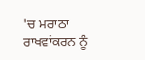'ਚ ਮਰਾਠਾ ਰਾਖਵਾਂਕਰਨ ਨੂੰ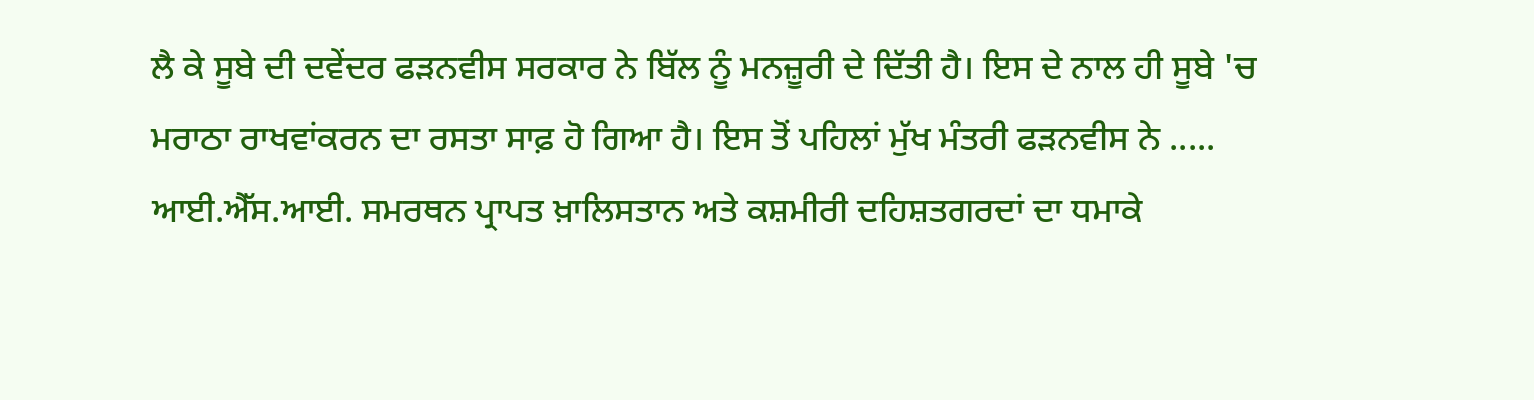ਲੈ ਕੇ ਸੂਬੇ ਦੀ ਦਵੇਂਦਰ ਫੜਨਵੀਸ ਸਰਕਾਰ ਨੇ ਬਿੱਲ ਨੂੰ ਮਨਜ਼ੂਰੀ ਦੇ ਦਿੱਤੀ ਹੈ। ਇਸ ਦੇ ਨਾਲ ਹੀ ਸੂਬੇ 'ਚ ਮਰਾਠਾ ਰਾਖਵਾਂਕਰਨ ਦਾ ਰਸਤਾ ਸਾਫ਼ ਹੋ ਗਿਆ ਹੈ। ਇਸ ਤੋਂ ਪਹਿਲਾਂ ਮੁੱਖ ਮੰਤਰੀ ਫੜਨਵੀਸ ਨੇ .....
ਆਈ.ਐੱਸ.ਆਈ. ਸਮਰਥਨ ਪ੍ਰਾਪਤ ਖ਼ਾਲਿਸਤਾਨ ਅਤੇ ਕਸ਼ਮੀਰੀ ਦਹਿਸ਼ਤਗਰਦਾਂ ਦਾ ਧਮਾਕੇ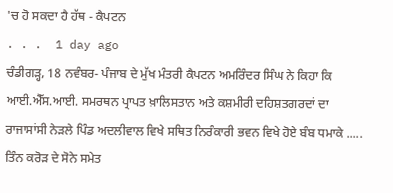'ਚ ਹੋ ਸਕਦਾ ਹੈ ਹੱਥ - ਕੈਪਟਨ
. . .  1 day ago
ਚੰਡੀਗੜ੍ਹ, 18 ਨਵੰਬਰ- ਪੰਜਾਬ ਦੇ ਮੁੱਖ ਮੰਤਰੀ ਕੈਪਟਨ ਅਮਰਿੰਦਰ ਸਿੰਘ ਨੇ ਕਿਹਾ ਕਿ ਆਈ.ਐੱਸ.ਆਈ. ਸਮਰਥਨ ਪ੍ਰਾਪਤ ਖ਼ਾਲਿਸਤਾਨ ਅਤੇ ਕਸ਼ਮੀਰੀ ਦਹਿਸ਼ਤਗਰਦਾਂ ਦਾ ਰਾਜਾਸਾਂਸੀ ਨੇੜਲੇ ਪਿੰਡ ਅਦਲੀਵਾਲ ਵਿਖੇ ਸਥਿਤ ਨਿਰੰਕਾਰੀ ਭਵਨ ਵਿਖੇ ਹੋਏ ਬੰਬ ਧਮਾਕੇ .....
ਤਿੰਨ ਕਰੋੜ ਦੇ ਸੋਨੇ ਸਮੇਤ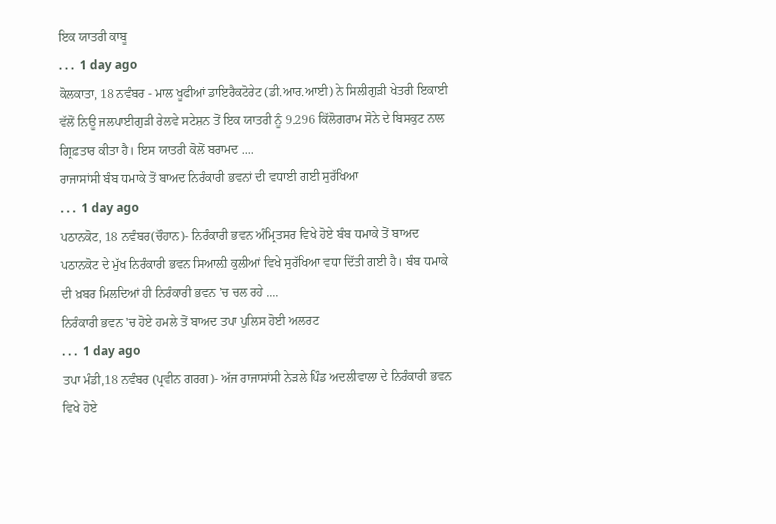ਇਕ ਯਾਤਰੀ ਕਾਬੂ
. . .  1 day ago
ਕੋਲਕਾਤਾ, 18 ਨਵੰਬਰ - ਮਾਲ ਖੂਫੀਆਂ ਡਾਇਰੈਕਟੋਰੇਟ (ਡੀ.ਆਰ.ਆਈ) ਨੇ ਸਿਲੀਗੁੜੀ ਖੇਤਰੀ ਇਕਾਈ ਵੱਲੋਂ ਨਿਊ ਜਲਪਾਈਗੁੜੀ ਰੇਲਵੇ ਸਟੇਸ਼ਨ ਤੋਂ ਇਕ ਯਾਤਰੀ ਨੂੰ 9.296 ਕਿੱਲੋਗਰਾਮ ਸੋਨੇ ਦੇ ਬਿਸਕੁਟ ਨਾਲ ਗ੍ਰਿਫ਼ਤਾਰ ਕੀਤਾ ਹੈ। ਇਸ ਯਾਤਰੀ ਕੋਲੋਂ ਬਰਾਮਦ ....
ਰਾਜਾਸਾਂਸੀ ਬੰਬ ਧਮਾਕੇ ਤੋਂ ਬਾਅਦ ਨਿਰੰਕਾਰੀ ਭਵਨਾਂ ਦੀ ਵਧਾਈ ਗਈ ਸੁਰੱਖਿਆ
. . .  1 day ago
ਪਠਾਨਕੋਟ, 18 ਨਵੰਬਰ(ਚੌਹਾਨ)- ਨਿਰੰਕਾਰੀ ਭਵਨ ਅੰਮ੍ਰਿਤਸਰ ਵਿਖੇ ਹੋਏ ਬੰਬ ਧਮਾਕੇ ਤੋਂ ਬਾਅਦ ਪਠਾਨਕੋਟ ਦੇ ਮੁੱਖ ਨਿਰੰਕਾਰੀ ਭਵਨ ਸਿਆਲ਼ੀ ਕੁਲੀਆਂ ਵਿਖੇ ਸੁਰੱਖਿਆ ਵਧਾ ਦਿੱਤੀ ਗਈ ਹੈ। ਬੰਬ ਧਮਾਕੇ ਦੀ ਖ਼ਬਰ ਮਿਲਦਿਆਂ ਹੀ ਨਿਰੰਕਾਰੀ ਭਵਨ 'ਚ ਚਲ ਰਹੇ ....
ਨਿਰੰਕਾਰੀ ਭਵਨ 'ਚ ਹੋਏ ਹਮਲੇ ਤੋਂ ਬਾਅਦ ਤਪਾ ਪੁਲਿਸ ਹੋਈ ਅਲਰਟ
. . .  1 day ago
ਤਪਾ ਮੰਡੀ,18 ਨਵੰਬਰ (ਪ੍ਰਵੀਨ ਗਰਗ)- ਅੱਜ ਰਾਜਾਸਾਂਸੀ ਨੇੜਲੇ ਪਿੰਡ ਅਦਲੀਵਾਲਾ ਦੇ ਨਿਰੰਕਾਰੀ ਭਵਨ ਵਿਖੇ ਹੋਏ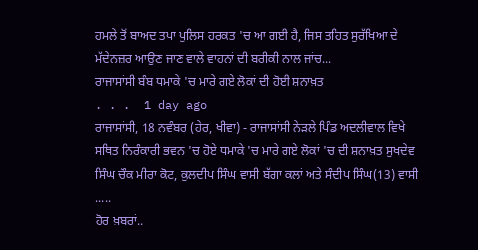ਹਮਲੇ ਤੋਂ ਬਾਅਦ ਤਪਾ ਪੁਲਿਸ ਹਰਕਤ 'ਚ ਆ ਗਈ ਹੈ, ਜਿਸ ਤਹਿਤ ਸੁਰੱਖਿਆ ਦੇ ਮੱਦੇਨਜ਼ਰ ਆਉਣ ਜਾਣ ਵਾਲੇ ਵਾਹਨਾਂ ਦੀ ਬਰੀਕੀ ਨਾਲ ਜਾਂਚ...
ਰਾਜਾਸਾਂਸੀ ਬੰਬ ਧਮਾਕੇ 'ਚ ਮਾਰੇ ਗਏ ਲੋਕਾਂ ਦੀ ਹੋਈ ਸ਼ਨਾਖ਼ਤ
. . .  1 day ago
ਰਾਜਾਸਾਂਸੀ, 18 ਨਵੰਬਰ (ਹੇਰ, ਖੀਵਾ) - ਰਾਜਾਸਾਂਸੀ ਨੇੜਲੇ ਪਿੰਡ ਅਦਲੀਵਾਲ ਵਿਖੇ ਸਥਿਤ ਨਿਰੰਕਾਰੀ ਭਵਨ 'ਚ ਹੋਏ ਧਮਾਕੇ 'ਚ ਮਾਰੇ ਗਏ ਲੋਕਾਂ 'ਚ ਦੀ ਸ਼ਨਾਖ਼ਤ ਸੁਖਦੇਵ ਸਿੰਘ ਚੌਕ ਮੀਰਾ ਕੋਟ, ਕੁਲਦੀਪ ਸਿੰਘ ਵਾਸੀ ਬੱਗਾ ਕਲਾਂ ਅਤੇ ਸੰਦੀਪ ਸਿੰਘ(13) ਵਾਸੀ .....
ਹੋਰ ਖ਼ਬਰਾਂ..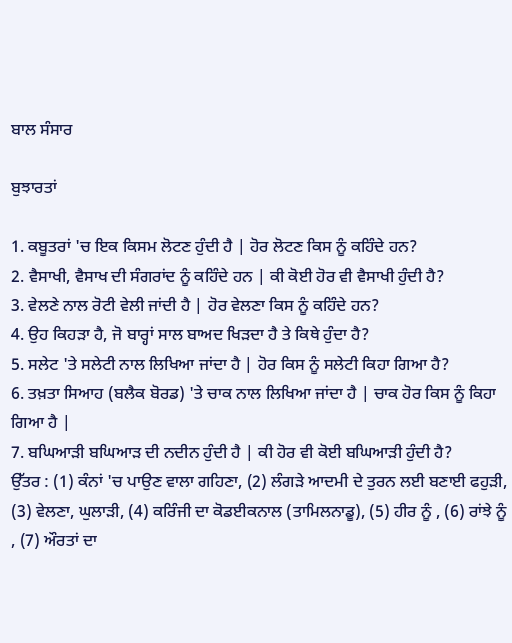ਬਾਲ ਸੰਸਾਰ

ਬੁਝਾਰਤਾਂ

1. ਕਬੂਤਰਾਂ 'ਚ ਇਕ ਕਿਸਮ ਲੋਟਣ ਹੁੰਦੀ ਹੈ | ਹੋਰ ਲੋਟਣ ਕਿਸ ਨੂੰ ਕਹਿੰਦੇ ਹਨ?
2. ਵੈਸਾਖੀ, ਵੈਸਾਖ ਦੀ ਸੰਗਰਾਂਦ ਨੂੰ ਕਹਿੰਦੇ ਹਨ | ਕੀ ਕੋਈ ਹੋਰ ਵੀ ਵੈਸਾਖੀ ਹੁੰਦੀ ਹੈ?
3. ਵੇਲਣੇ ਨਾਲ ਰੋਟੀ ਵੇਲੀ ਜਾਂਦੀ ਹੈ | ਹੋਰ ਵੇਲਣਾ ਕਿਸ ਨੂੰ ਕਹਿੰਦੇ ਹਨ?
4. ਉਹ ਕਿਹੜਾ ਹੈ, ਜੋ ਬਾਰ੍ਹਾਂ ਸਾਲ ਬਾਅਦ ਖਿੜਦਾ ਹੈ ਤੇ ਕਿਥੇ ਹੁੰਦਾ ਹੈ?
5. ਸਲੇਟ 'ਤੇ ਸਲੇਟੀ ਨਾਲ ਲਿਖਿਆ ਜਾਂਦਾ ਹੈ | ਹੋਰ ਕਿਸ ਨੂੰ ਸਲੇਟੀ ਕਿਹਾ ਗਿਆ ਹੈ?
6. ਤਖ਼ਤਾ ਸਿਆਹ (ਬਲੈਕ ਬੋਰਡ) 'ਤੇ ਚਾਕ ਨਾਲ ਲਿਖਿਆ ਜਾਂਦਾ ਹੈ | ਚਾਕ ਹੋਰ ਕਿਸ ਨੂੰ ਕਿਹਾ ਗਿਆ ਹੈ |
7. ਬਘਿਆੜੀ ਬਘਿਆੜ ਦੀ ਨਦੀਨ ਹੁੰਦੀ ਹੈ | ਕੀ ਹੋਰ ਵੀ ਕੋਈ ਬਘਿਆੜੀ ਹੁੰਦੀ ਹੈ?
ਉੱਤਰ : (1) ਕੰਨਾਂ 'ਚ ਪਾਉਣ ਵਾਲਾ ਗਹਿਣਾ, (2) ਲੰਗੜੇ ਆਦਮੀ ਦੇ ਤੁਰਨ ਲਈ ਬਣਾਈ ਫਹੁੜੀ, (3) ਵੇਲਣਾ, ਘੁਲਾੜੀ, (4) ਕਰਿੰਜੀ ਦਾ ਕੋਡਈਕਨਾਲ (ਤਾਮਿਲਨਾਡੂ), (5) ਹੀਰ ਨੂੰ , (6) ਰਾਂਝੇ ਨੂੰ , (7) ਔਰਤਾਂ ਦਾ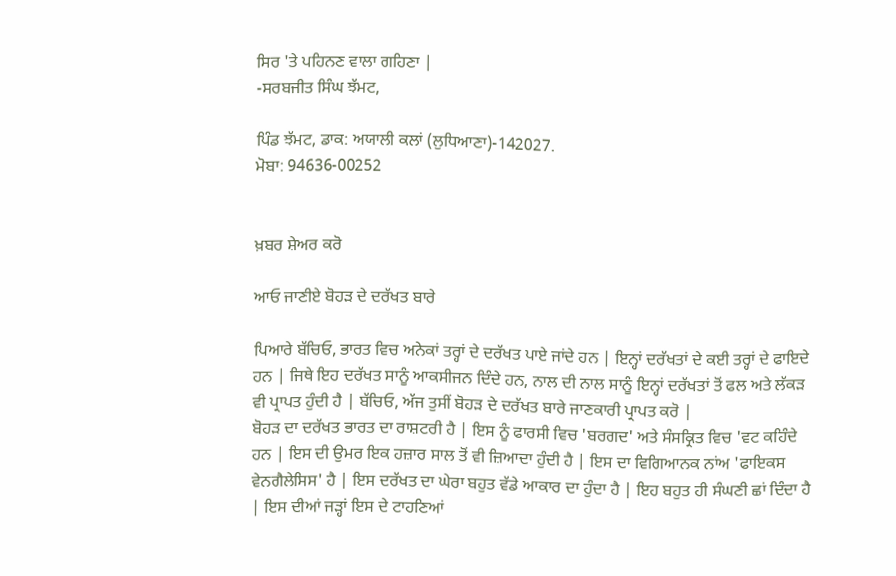ਸਿਰ 'ਤੇ ਪਹਿਨਣ ਵਾਲਾ ਗਹਿਣਾ |
-ਸਰਬਜੀਤ ਸਿੰਘ ਝੱਮਟ,

ਪਿੰਡ ਝੱਮਟ, ਡਾਕ: ਅਯਾਲੀ ਕਲਾਂ (ਲੁਧਿਆਣਾ)-142027.
ਮੋਬਾ: 94636-00252


ਖ਼ਬਰ ਸ਼ੇਅਰ ਕਰੋ

ਆਓ ਜਾਣੀਏ ਬੋਹੜ ਦੇ ਦਰੱਖਤ ਬਾਰੇ

ਪਿਆਰੇ ਬੱਚਿਓ, ਭਾਰਤ ਵਿਚ ਅਨੇਕਾਂ ਤਰ੍ਹਾਂ ਦੇ ਦਰੱਖਤ ਪਾਏ ਜਾਂਦੇ ਹਨ | ਇਨ੍ਹਾਂ ਦਰੱਖਤਾਂ ਦੇ ਕਈ ਤਰ੍ਹਾਂ ਦੇ ਫਾਇਦੇ ਹਨ | ਜਿਥੇ ਇਹ ਦਰੱਖਤ ਸਾਨੂੰ ਆਕਸੀਜਨ ਦਿੰਦੇ ਹਨ, ਨਾਲ ਦੀ ਨਾਲ ਸਾਨੂੰ ਇਨ੍ਹਾਂ ਦਰੱਖਤਾਂ ਤੋਂ ਫਲ ਅਤੇ ਲੱਕੜ ਵੀ ਪ੍ਰਾਪਤ ਹੁੰਦੀ ਹੈ | ਬੱਚਿਓ, ਅੱਜ ਤੁਸੀਂ ਬੋਹੜ ਦੇ ਦਰੱਖਤ ਬਾਰੇ ਜਾਣਕਾਰੀ ਪ੍ਰਾਪਤ ਕਰੋ |
ਬੋਹੜ ਦਾ ਦਰੱਖਤ ਭਾਰਤ ਦਾ ਰਾਸ਼ਟਰੀ ਹੈ | ਇਸ ਨੂੰ ਫਾਰਸੀ ਵਿਚ 'ਬਰਗਦ' ਅਤੇ ਸੰਸਕ੍ਰਿਤ ਵਿਚ 'ਵਟ ਕਹਿੰਦੇ ਹਨ | ਇਸ ਦੀ ਉਮਰ ਇਕ ਹਜ਼ਾਰ ਸਾਲ ਤੋਂ ਵੀ ਜ਼ਿਆਦਾ ਹੁੰਦੀ ਹੈ | ਇਸ ਦਾ ਵਿਗਿਆਨਕ ਨਾਂਅ 'ਫਾਇਕਸ ਵੇਨਗੈਲੇਸਿਸ' ਹੈ | ਇਸ ਦਰੱਖਤ ਦਾ ਘੇਰਾ ਬਹੁਤ ਵੱਡੇ ਆਕਾਰ ਦਾ ਹੁੰਦਾ ਹੈ | ਇਹ ਬਹੁਤ ਹੀ ਸੰਘਣੀ ਛਾਂ ਦਿੰਦਾ ਹੈ | ਇਸ ਦੀਆਂ ਜੜ੍ਹਾਂ ਇਸ ਦੇ ਟਾਹਣਿਆਂ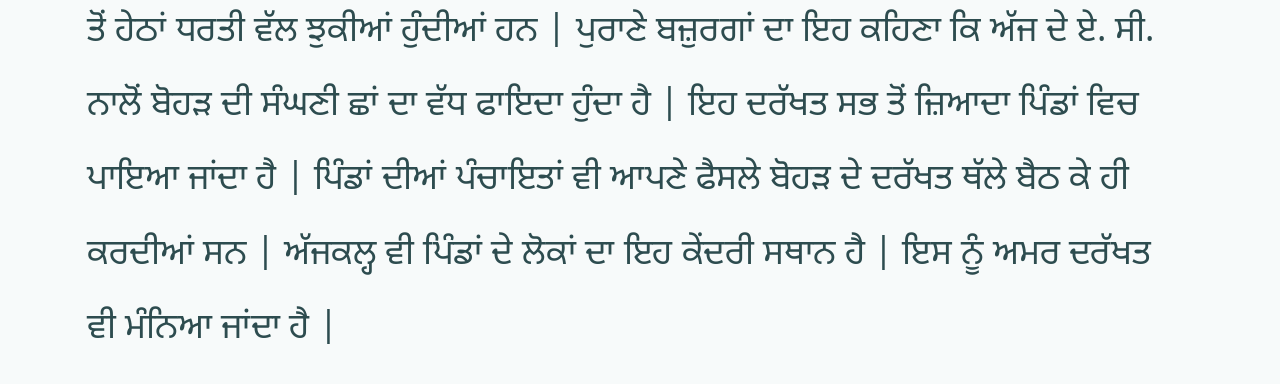ਤੋਂ ਹੇਠਾਂ ਧਰਤੀ ਵੱਲ ਝੁਕੀਆਂ ਹੁੰਦੀਆਂ ਹਨ | ਪੁਰਾਣੇ ਬਜ਼ੁਰਗਾਂ ਦਾ ਇਹ ਕਹਿਣਾ ਕਿ ਅੱਜ ਦੇ ਏ. ਸੀ. ਨਾਲੋਂ ਬੋਹੜ ਦੀ ਸੰਘਣੀ ਛਾਂ ਦਾ ਵੱਧ ਫਾਇਦਾ ਹੁੰਦਾ ਹੈ | ਇਹ ਦਰੱਖਤ ਸਭ ਤੋਂ ਜ਼ਿਆਦਾ ਪਿੰਡਾਂ ਵਿਚ ਪਾਇਆ ਜਾਂਦਾ ਹੈ | ਪਿੰਡਾਂ ਦੀਆਂ ਪੰਚਾਇਤਾਂ ਵੀ ਆਪਣੇ ਫੈਸਲੇ ਬੋਹੜ ਦੇ ਦਰੱਖਤ ਥੱਲੇ ਬੈਠ ਕੇ ਹੀ ਕਰਦੀਆਂ ਸਨ | ਅੱਜਕਲ੍ਹ ਵੀ ਪਿੰਡਾਂ ਦੇ ਲੋਕਾਂ ਦਾ ਇਹ ਕੇਂਦਰੀ ਸਥਾਨ ਹੈ | ਇਸ ਨੂੰ ਅਮਰ ਦਰੱਖਤ ਵੀ ਮੰਨਿਆ ਜਾਂਦਾ ਹੈ |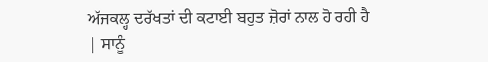ਅੱਜਕਲ੍ਹ ਦਰੱਖਤਾਂ ਦੀ ਕਟਾਈ ਬਹੁਤ ਜ਼ੋਰਾਂ ਨਾਲ ਹੋ ਰਹੀ ਹੈ | ਸਾਨੂੰ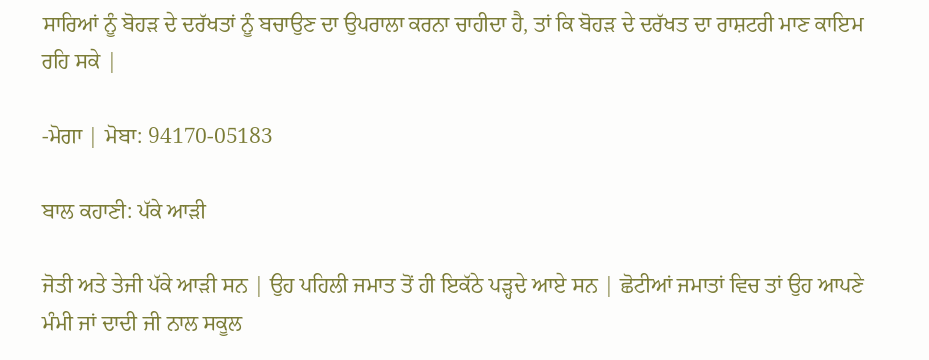ਸਾਰਿਆਂ ਨੂੰ ਬੋਹੜ ਦੇ ਦਰੱਖਤਾਂ ਨੂੰ ਬਚਾਉਣ ਦਾ ਉਪਰਾਲਾ ਕਰਨਾ ਚਾਹੀਦਾ ਹੈ, ਤਾਂ ਕਿ ਬੋਹੜ ਦੇ ਦਰੱਖਤ ਦਾ ਰਾਸ਼ਟਰੀ ਮਾਣ ਕਾਇਮ ਰਹਿ ਸਕੇ |

-ਮੋਗਾ | ਮੋਬਾ: 94170-05183

ਬਾਲ ਕਹਾਣੀ: ਪੱਕੇ ਆੜੀ

ਜੋਤੀ ਅਤੇ ਤੇਜੀ ਪੱਕੇ ਆੜੀ ਸਨ | ਉਹ ਪਹਿਲੀ ਜਮਾਤ ਤੋਂ ਹੀ ਇਕੱਠੇ ਪੜ੍ਹਦੇ ਆਏ ਸਨ | ਛੋਟੀਆਂ ਜਮਾਤਾਂ ਵਿਚ ਤਾਂ ਉਹ ਆਪਣੇ ਮੰਮੀ ਜਾਂ ਦਾਦੀ ਜੀ ਨਾਲ ਸਕੂਲ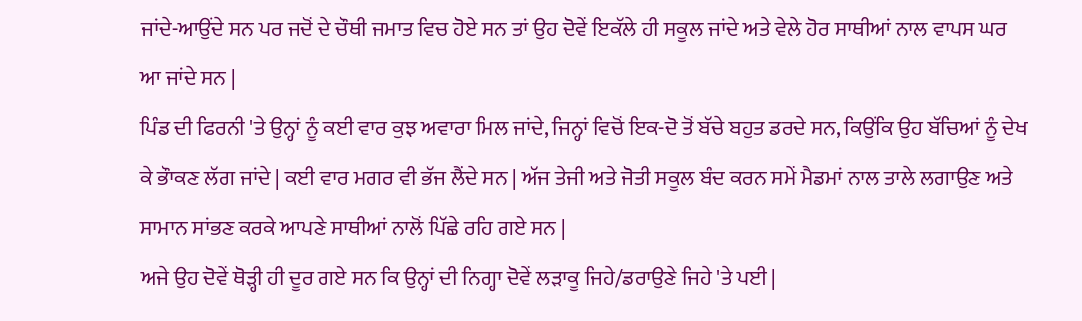ਜਾਂਦੇ-ਆਉਂਦੇ ਸਨ ਪਰ ਜਦੋਂ ਦੇ ਚੌਥੀ ਜਮਾਤ ਵਿਚ ਹੋਏ ਸਨ ਤਾਂ ਉਹ ਦੋਵੇਂ ਇਕੱਲੇ ਹੀ ਸਕੂਲ ਜਾਂਦੇ ਅਤੇ ਵੇਲੇ ਹੋਰ ਸਾਥੀਆਂ ਨਾਲ ਵਾਪਸ ਘਰ ਆ ਜਾਂਦੇ ਸਨ |
ਪਿੰਡ ਦੀ ਫਿਰਨੀ 'ਤੇ ਉਨ੍ਹਾਂ ਨੂੰ ਕਈ ਵਾਰ ਕੁਝ ਅਵਾਰਾ ਮਿਲ ਜਾਂਦੇ, ਜਿਨ੍ਹਾਂ ਵਿਚੋਂ ਇਕ-ਦੋ ਤੋਂ ਬੱਚੇ ਬਹੁਤ ਡਰਦੇ ਸਨ, ਕਿਉਂਕਿ ਉਹ ਬੱਚਿਆਂ ਨੂੰ ਦੇਖ ਕੇ ਭੌਾਕਣ ਲੱਗ ਜਾਂਦੇ | ਕਈ ਵਾਰ ਮਗਰ ਵੀ ਭੱਜ ਲੈਂਦੇ ਸਨ | ਅੱਜ ਤੇਜੀ ਅਤੇ ਜੋਤੀ ਸਕੂਲ ਬੰਦ ਕਰਨ ਸਮੇਂ ਮੈਡਮਾਂ ਨਾਲ ਤਾਲੇ ਲਗਾਉਣ ਅਤੇ ਸਾਮਾਨ ਸਾਂਭਣ ਕਰਕੇ ਆਪਣੇ ਸਾਥੀਆਂ ਨਾਲੋਂ ਪਿੱਛੇ ਰਹਿ ਗਏ ਸਨ |
ਅਜੇ ਉਹ ਦੋਵੇਂ ਥੋੜ੍ਹੀ ਹੀ ਦੂਰ ਗਏ ਸਨ ਕਿ ਉਨ੍ਹਾਂ ਦੀ ਨਿਗ੍ਹਾ ਦੋਵੇਂ ਲੜਾਕੂ ਜਿਹੇ/ਡਰਾਉਣੇ ਜਿਹੇ 'ਤੇ ਪਈ |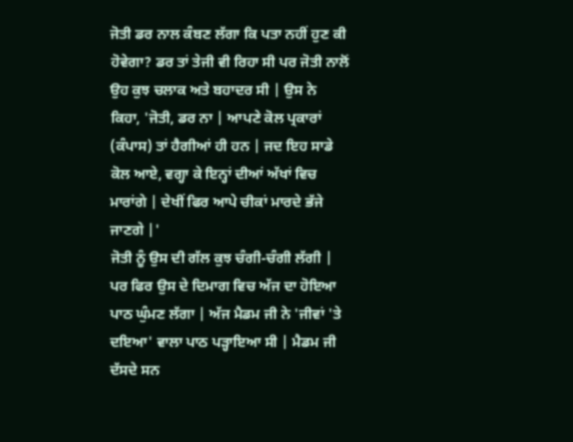ਜੋਤੀ ਡਰ ਨਾਲ ਕੰਬਣ ਲੱਗਾ ਕਿ ਪਤਾ ਨਹੀਂ ਹੁਣ ਕੀ ਹੋਵੇਗਾ? ਡਰ ਤਾਂ ਤੇਜੀ ਵੀ ਰਿਹਾ ਸੀ ਪਰ ਜੋਤੀ ਨਾਲੋਂ ਉਹ ਕੁਝ ਚਲਾਕ ਅਤੇ ਬਹਾਦਰ ਸੀ | ਉਸ ਨੇ ਕਿਹਾ, 'ਜੋਤੀ, ਡਰ ਨਾ | ਆਪਣੇ ਕੋਲ ਪ੍ਰਕਾਰਾਂ (ਕੰਪਾਸ) ਤਾਂ ਹੈਗੀਆਂ ਹੀ ਹਨ | ਜਦ ਇਹ ਸਾਡੇ ਕੋਲ ਆਏ, ਵਗ੍ਹਾ ਕੇ ਇਨ੍ਹਾਂ ਦੀਆਂ ਅੱਖਾਂ ਵਿਚ ਮਾਰਾਂਗੇ | ਦੇਖੀਂ ਫਿਰ ਆਪੇ ਚੀਕਾਂ ਮਾਰਦੇ ਭੱਜੇ ਜਾਣਗੇ |'
ਜੋਤੀ ਨੂੰ ਉਸ ਦੀ ਗੱਲ ਕੁਝ ਚੰਗੀ-ਚੰਗੀ ਲੱਗੀ | ਪਰ ਫਿਰ ਉਸ ਦੇ ਦਿਮਾਗ ਵਿਚ ਅੱਜ ਦਾ ਹੋਇਆ ਪਾਠ ਘੁੰਮਣ ਲੱਗਾ | ਅੱਜ ਮੈਡਮ ਜੀ ਨੇ 'ਜੀਵਾਂ 'ਤੇ ਦਇਆ' ਵਾਲਾ ਪਾਠ ਪੜ੍ਹਾਇਆ ਸੀ | ਮੈਡਮ ਜੀ ਦੱਸਦੇ ਸਨ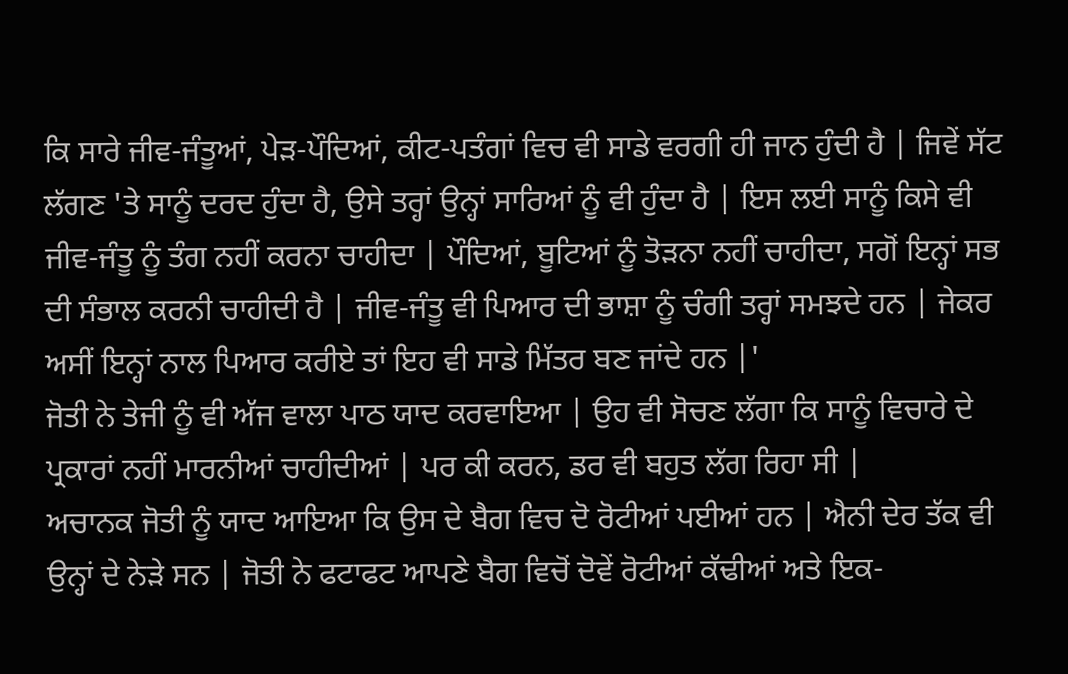ਕਿ ਸਾਰੇ ਜੀਵ-ਜੰਤੂਆਂ, ਪੇੜ-ਪੌਦਿਆਂ, ਕੀਟ-ਪਤੰਗਾਂ ਵਿਚ ਵੀ ਸਾਡੇ ਵਰਗੀ ਹੀ ਜਾਨ ਹੁੰਦੀ ਹੈ | ਜਿਵੇਂ ਸੱਟ ਲੱਗਣ 'ਤੇ ਸਾਨੂੰ ਦਰਦ ਹੁੰਦਾ ਹੈ, ਉਸੇ ਤਰ੍ਹਾਂ ਉਨ੍ਹਾਂ ਸਾਰਿਆਂ ਨੂੰ ਵੀ ਹੁੰਦਾ ਹੈ | ਇਸ ਲਈ ਸਾਨੂੰ ਕਿਸੇ ਵੀ ਜੀਵ-ਜੰਤੂ ਨੂੰ ਤੰਗ ਨਹੀਂ ਕਰਨਾ ਚਾਹੀਦਾ | ਪੌਦਿਆਂ, ਬੂਟਿਆਂ ਨੂੰ ਤੋੜਨਾ ਨਹੀਂ ਚਾਹੀਦਾ, ਸਗੋਂ ਇਨ੍ਹਾਂ ਸਭ ਦੀ ਸੰਭਾਲ ਕਰਨੀ ਚਾਹੀਦੀ ਹੈ | ਜੀਵ-ਜੰਤੂ ਵੀ ਪਿਆਰ ਦੀ ਭਾਸ਼ਾ ਨੂੰ ਚੰਗੀ ਤਰ੍ਹਾਂ ਸਮਝਦੇ ਹਨ | ਜੇਕਰ ਅਸੀਂ ਇਨ੍ਹਾਂ ਨਾਲ ਪਿਆਰ ਕਰੀਏ ਤਾਂ ਇਹ ਵੀ ਸਾਡੇ ਮਿੱਤਰ ਬਣ ਜਾਂਦੇ ਹਨ |'
ਜੋਤੀ ਨੇ ਤੇਜੀ ਨੂੰ ਵੀ ਅੱਜ ਵਾਲਾ ਪਾਠ ਯਾਦ ਕਰਵਾਇਆ | ਉਹ ਵੀ ਸੋਚਣ ਲੱਗਾ ਕਿ ਸਾਨੂੰ ਵਿਚਾਰੇ ਦੇ ਪ੍ਰਕਾਰਾਂ ਨਹੀਂ ਮਾਰਨੀਆਂ ਚਾਹੀਦੀਆਂ | ਪਰ ਕੀ ਕਰਨ, ਡਰ ਵੀ ਬਹੁਤ ਲੱਗ ਰਿਹਾ ਸੀ |
ਅਚਾਨਕ ਜੋਤੀ ਨੂੰ ਯਾਦ ਆਇਆ ਕਿ ਉਸ ਦੇ ਬੈਗ ਵਿਚ ਦੋ ਰੋਟੀਆਂ ਪਈਆਂ ਹਨ | ਐਨੀ ਦੇਰ ਤੱਕ ਵੀ ਉਨ੍ਹਾਂ ਦੇ ਨੇੜੇ ਸਨ | ਜੋਤੀ ਨੇ ਫਟਾਫਟ ਆਪਣੇ ਬੈਗ ਵਿਚੋਂ ਦੋਵੇਂ ਰੋਟੀਆਂ ਕੱਢੀਆਂ ਅਤੇ ਇਕ-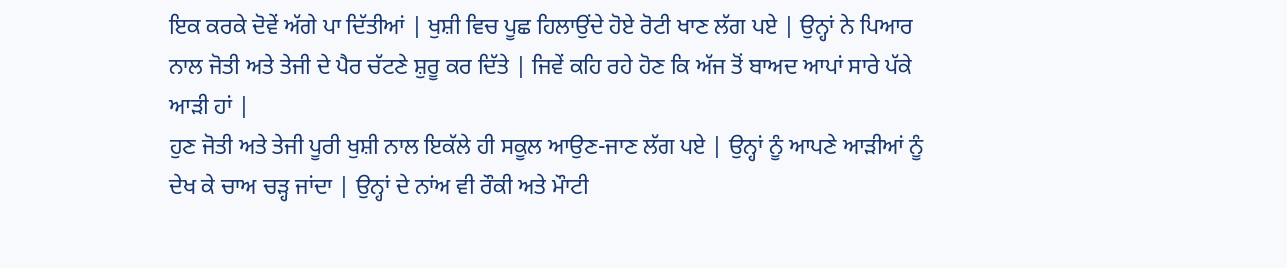ਇਕ ਕਰਕੇ ਦੋਵੇਂ ਅੱਗੇ ਪਾ ਦਿੱਤੀਆਂ | ਖੁਸ਼ੀ ਵਿਚ ਪੂਛ ਹਿਲਾਉਂਦੇ ਹੋਏ ਰੋਟੀ ਖਾਣ ਲੱਗ ਪਏ | ਉਨ੍ਹਾਂ ਨੇ ਪਿਆਰ ਨਾਲ ਜੋਤੀ ਅਤੇ ਤੇਜੀ ਦੇ ਪੈਰ ਚੱਟਣੇ ਸ਼ੁਰੂ ਕਰ ਦਿੱਤੇ | ਜਿਵੇਂ ਕਹਿ ਰਹੇ ਹੋਣ ਕਿ ਅੱਜ ਤੋਂ ਬਾਅਦ ਆਪਾਂ ਸਾਰੇ ਪੱਕੇ ਆੜੀ ਹਾਂ |
ਹੁਣ ਜੋਤੀ ਅਤੇ ਤੇਜੀ ਪੂਰੀ ਖੁਸ਼ੀ ਨਾਲ ਇਕੱਲੇ ਹੀ ਸਕੂਲ ਆਉਣ-ਜਾਣ ਲੱਗ ਪਏ | ਉਨ੍ਹਾਂ ਨੂੰ ਆਪਣੇ ਆੜੀਆਂ ਨੂੰ ਦੇਖ ਕੇ ਚਾਅ ਚੜ੍ਹ ਜਾਂਦਾ | ਉਨ੍ਹਾਂ ਦੇ ਨਾਂਅ ਵੀ ਰੌਕੀ ਅਤੇ ਮੌਾਟੀ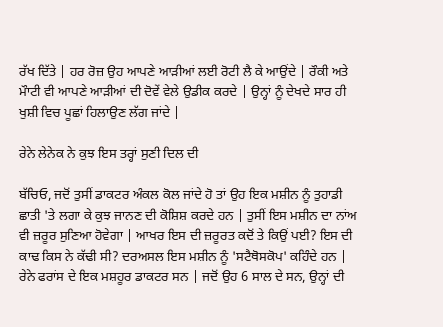ਰੱਖ ਦਿੱਤੇ | ਹਰ ਰੋਜ਼ ਉਹ ਆਪਣੇ ਆੜੀਆਂ ਲਈ ਰੋਟੀ ਲੈ ਕੇ ਆਉਂਦੇ | ਰੌਕੀ ਅਤੇ ਮੌਾਟੀ ਵੀ ਆਪਣੇ ਆੜੀਆਂ ਦੀ ਦੋਵੇਂ ਵੇਲੇ ਉਡੀਕ ਕਰਦੇ | ਉਨ੍ਹਾਂ ਨੂੰ ਦੇਖਦੇ ਸਾਰ ਹੀ ਖੁਸ਼ੀ ਵਿਚ ਪੂਛਾਂ ਹਿਲਾਉਣ ਲੱਗ ਜਾਂਦੇ |

ਰੇਨੇ ਲੇਨੇਕ ਨੇ ਕੁਝ ਇਸ ਤਰ੍ਹਾਂ ਸੁਣੀ ਦਿਲ ਦੀ

ਬੱਚਿਓ, ਜਦੋਂ ਤੁਸੀਂ ਡਾਕਟਰ ਅੰਕਲ ਕੋਲ ਜਾਂਦੇ ਹੋ ਤਾਂ ਉਹ ਇਕ ਮਸ਼ੀਨ ਨੂੰ ਤੁਹਾਡੀ ਛਾਤੀ 'ਤੇ ਲਗਾ ਕੇ ਕੁਝ ਜਾਨਣ ਦੀ ਕੋਸ਼ਿਸ਼ ਕਰਦੇ ਹਨ | ਤੁਸੀਂ ਇਸ ਮਸ਼ੀਨ ਦਾ ਨਾਂਅ ਵੀ ਜ਼ਰੂਰ ਸੁਣਿਆ ਹੋਵੇਗਾ | ਆਖਰ ਇਸ ਦੀ ਜ਼ਰੂਰਤ ਕਦੋਂ ਤੇ ਕਿਉਂ ਪਈ? ਇਸ ਦੀ ਕਾਢ ਕਿਸ ਨੇ ਕੱਢੀ ਸੀ? ਦਰਅਸਲ ਇਸ ਮਸ਼ੀਨ ਨੂੰ 'ਸਟੈਥੋਸਕੋਪ' ਕਹਿੰਦੇ ਹਨ | ਰੇਨੇ ਫਰਾਂਸ ਦੇ ਇਕ ਮਸ਼ਹੂਰ ਡਾਕਟਰ ਸਨ | ਜਦੋਂ ਉਹ 6 ਸਾਲ ਦੇ ਸਨ, ਉਨ੍ਹਾਂ ਦੀ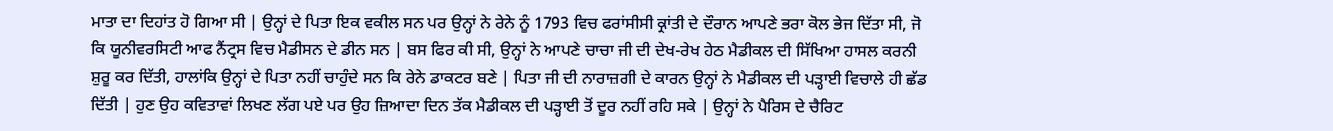ਮਾਤਾ ਦਾ ਦਿਹਾਂਤ ਹੋ ਗਿਆ ਸੀ | ਉਨ੍ਹਾਂ ਦੇ ਪਿਤਾ ਇਕ ਵਕੀਲ ਸਨ ਪਰ ਉਨ੍ਹਾਂ ਨੇ ਰੇਨੇ ਨੂੰ 1793 ਵਿਚ ਫਰਾਂਸੀਸੀ ਕ੍ਰਾਂਤੀ ਦੇ ਦੌਰਾਨ ਆਪਣੇ ਭਰਾ ਕੋਲ ਭੇਜ ਦਿੱਤਾ ਸੀ, ਜੋ ਕਿ ਯੂਨੀਵਰਸਿਟੀ ਆਫ ਨੈਂਟ੍ਰਸ ਵਿਚ ਮੈਡੀਸਨ ਦੇ ਡੀਨ ਸਨ | ਬਸ ਫਿਰ ਕੀ ਸੀ, ਉਨ੍ਹਾਂ ਨੇ ਆਪਣੇ ਚਾਚਾ ਜੀ ਦੀ ਦੇਖ-ਰੇਖ ਹੇਠ ਮੈਡੀਕਲ ਦੀ ਸਿੱਖਿਆ ਹਾਸਲ ਕਰਨੀ ਸ਼ੁਰੂ ਕਰ ਦਿੱਤੀ, ਹਾਲਾਂਕਿ ਉਨ੍ਹਾਂ ਦੇ ਪਿਤਾ ਨਹੀਂ ਚਾਹੁੰਦੇ ਸਨ ਕਿ ਰੇਨੇ ਡਾਕਟਰ ਬਣੇ | ਪਿਤਾ ਜੀ ਦੀ ਨਾਰਾਜ਼ਗੀ ਦੇ ਕਾਰਨ ਉਨ੍ਹਾਂ ਨੇ ਮੈਡੀਕਲ ਦੀ ਪੜ੍ਹਾਈ ਵਿਚਾਲੇ ਹੀ ਛੱਡ ਦਿੱਤੀ | ਹੁਣ ਉਹ ਕਵਿਤਾਵਾਂ ਲਿਖਣ ਲੱਗ ਪਏ ਪਰ ਉਹ ਜ਼ਿਆਦਾ ਦਿਨ ਤੱਕ ਮੈਡੀਕਲ ਦੀ ਪੜ੍ਹਾਈ ਤੋਂ ਦੂਰ ਨਹੀਂ ਰਹਿ ਸਕੇ | ਉਨ੍ਹਾਂ ਨੇ ਪੈਰਿਸ ਦੇ ਚੈਰਿਟ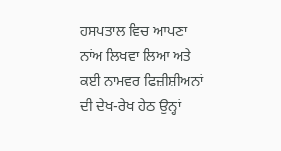ਹਸਪਤਾਲ ਵਿਚ ਆਪਣਾ ਨਾਂਅ ਲਿਖਵਾ ਲਿਆ ਅਤੇ ਕਈ ਨਾਮਵਰ ਫਿਜ਼ੀਸ਼ੀਅਨਾਂ ਦੀ ਦੇਖ-ਰੇਖ ਹੇਠ ਉਨ੍ਹਾਂ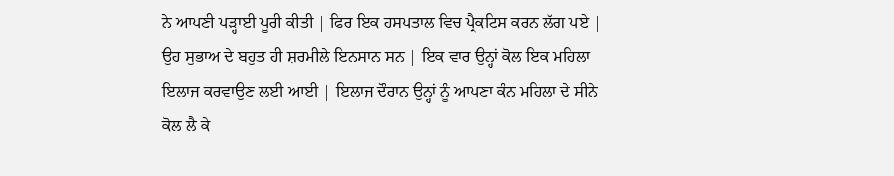ਨੇ ਆਪਣੀ ਪੜ੍ਹਾਈ ਪੂਰੀ ਕੀਤੀ | ਫਿਰ ਇਕ ਹਸਪਤਾਲ ਵਿਚ ਪ੍ਰੈਕਟਿਸ ਕਰਨ ਲੱਗ ਪਏ | ਉਹ ਸੁਭਾਅ ਦੇ ਬਹੁਤ ਹੀ ਸ਼ਰਮੀਲੇ ਇਨਸਾਨ ਸਨ | ਇਕ ਵਾਰ ਉਨ੍ਹਾਂ ਕੋਲ ਇਕ ਮਹਿਲਾ ਇਲਾਜ ਕਰਵਾਉਣ ਲਈ ਆਈ | ਇਲਾਜ ਦੌਰਾਨ ਉਨ੍ਹਾਂ ਨੂੰ ਆਪਣਾ ਕੰਨ ਮਹਿਲਾ ਦੇ ਸੀਨੇ ਕੋਲ ਲੈ ਕੇ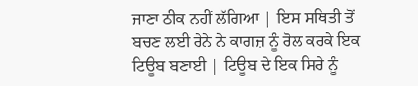ਜਾਣਾ ਠੀਕ ਨਹੀਂ ਲੱਗਿਆ | ਇਸ ਸਥਿਤੀ ਤੋਂ ਬਚਣ ਲਈ ਰੇਨੇ ਨੇ ਕਾਗਜ਼ ਨੂੰ ਰੋਲ ਕਰਕੇ ਇਕ ਟਿਊਬ ਬਣਾਈ | ਟਿਊਬ ਦੇ ਇਕ ਸਿਰੇ ਨੂੰ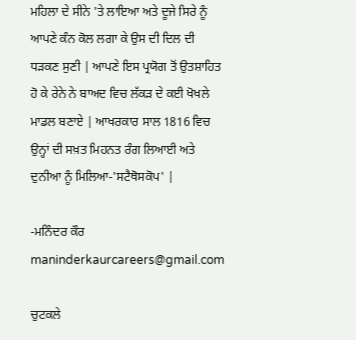ਮਹਿਲਾ ਦੇ ਸੀਨੇ 'ਤੇ ਲਾਇਆ ਅਤੇ ਦੂਜੇ ਸਿਰੇ ਨੂੰ ਆਪਣੇ ਕੰਨ ਕੋਲ ਲਗਾ ਕੇ ਉਸ ਦੀ ਦਿਲ ਦੀ ਧੜਕਣ ਸੁਣੀ | ਆਪਣੇ ਇਸ ਪ੍ਰਯੋਗ ਤੋਂ ਉਤਸ਼ਾਹਿਤ ਹੋ ਕੇ ਰੇਨੇ ਨੇ ਬਾਅਦ ਵਿਚ ਲੱਕੜ ਦੇ ਕਈ ਖੋਖਲੇ ਮਾਡਲ ਬਣਾਏ | ਆਖਰਕਾਰ ਸਾਲ 1816 ਵਿਚ ਉਨ੍ਹਾਂ ਦੀ ਸਖ਼ਤ ਮਿਹਨਤ ਰੰਗ ਲਿਆਈ ਅਤੇ ਦੁਨੀਆ ਨੂੰ ਮਿਲਿਆ-'ਸਟੈਥੋਸਕੋਪ' |

-ਮਨਿੰਦਰ ਕੌਰ
maninderkaurcareers@gmail.com

ਚੁਟਕਲੇ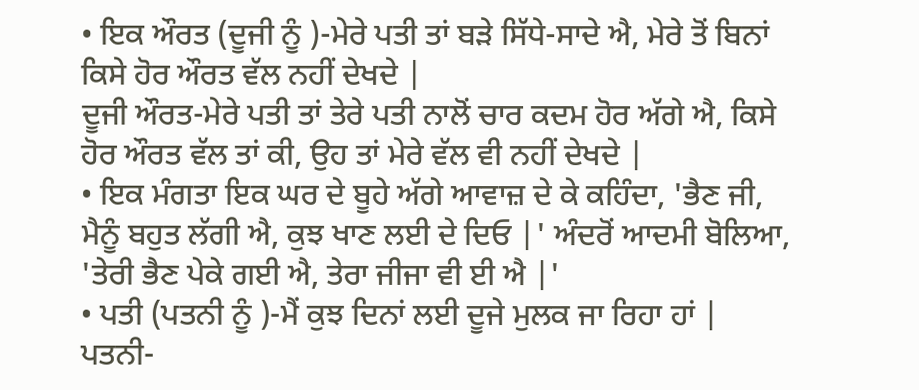• ਇਕ ਔਰਤ (ਦੂਜੀ ਨੂੰ )-ਮੇਰੇ ਪਤੀ ਤਾਂ ਬੜੇ ਸਿੱਧੇ-ਸਾਦੇ ਐ, ਮੇਰੇ ਤੋਂ ਬਿਨਾਂ ਕਿਸੇ ਹੋਰ ਔਰਤ ਵੱਲ ਨਹੀਂ ਦੇਖਦੇ |
ਦੂਜੀ ਔਰਤ-ਮੇਰੇ ਪਤੀ ਤਾਂ ਤੇਰੇ ਪਤੀ ਨਾਲੋਂ ਚਾਰ ਕਦਮ ਹੋਰ ਅੱਗੇ ਐ, ਕਿਸੇ ਹੋਰ ਔਰਤ ਵੱਲ ਤਾਂ ਕੀ, ਉਹ ਤਾਂ ਮੇਰੇ ਵੱਲ ਵੀ ਨਹੀਂ ਦੇਖਦੇ |
• ਇਕ ਮੰਗਤਾ ਇਕ ਘਰ ਦੇ ਬੂਹੇ ਅੱਗੇ ਆਵਾਜ਼ ਦੇ ਕੇ ਕਹਿੰਦਾ, 'ਭੈਣ ਜੀ, ਮੈਨੂੰ ਬਹੁਤ ਲੱਗੀ ਐ, ਕੁਝ ਖਾਣ ਲਈ ਦੇ ਦਿਓ |' ਅੰਦਰੋਂ ਆਦਮੀ ਬੋਲਿਆ, 'ਤੇਰੀ ਭੈਣ ਪੇਕੇ ਗਈ ਐ, ਤੇਰਾ ਜੀਜਾ ਵੀ ਈ ਐ |'
• ਪਤੀ (ਪਤਨੀ ਨੂੰ )-ਮੈਂ ਕੁਝ ਦਿਨਾਂ ਲਈ ਦੂਜੇ ਮੁਲਕ ਜਾ ਰਿਹਾ ਹਾਂ |
ਪਤਨੀ-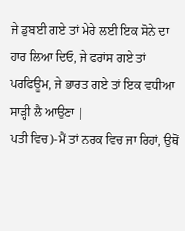ਜੇ ਡੁਬਈ ਗਏ ਤਾਂ ਮੇਰੇ ਲਈ ਇਕ ਸੋਨੇ ਦਾ ਹਾਰ ਲਿਆ ਦਿਓ, ਜੇ ਫਰਾਂਸ ਗਏ ਤਾਂ ਪਰਫਿਊਮ, ਜੇ ਭਾਰਤ ਗਏ ਤਾਂ ਇਕ ਵਧੀਆ ਸਾੜ੍ਹੀ ਲੈ ਆਉਣਾ |
ਪਤੀ ਵਿਚ)-ਮੈਂ ਤਾਂ ਨਰਕ ਵਿਚ ਜਾ ਰਿਹਾਂ, ਉਥੋਂ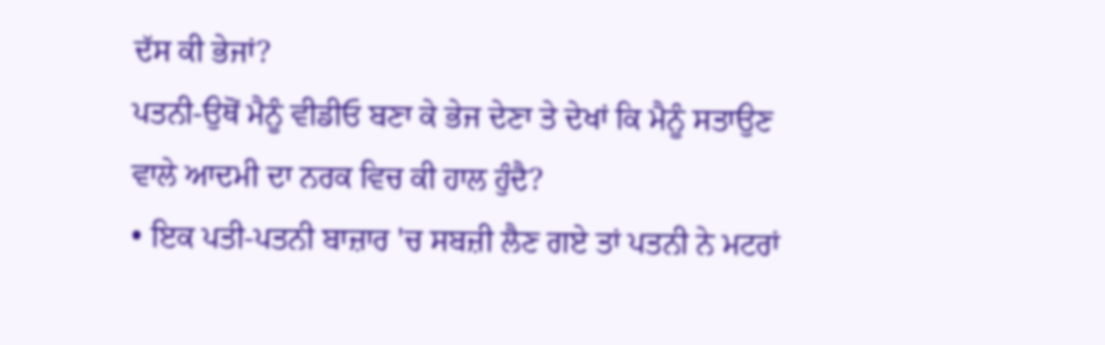ਦੱਸ ਕੀ ਭੇਜਾਂ?
ਪਤਨੀ-ਉਥੋਂ ਮੈਨੂੰ ਵੀਡੀਓ ਬਣਾ ਕੇ ਭੇਜ ਦੇਣਾ ਤੇ ਦੇਖਾਂ ਕਿ ਮੈਨੂੰ ਸਤਾਉਣ ਵਾਲੇ ਆਦਮੀ ਦਾ ਨਰਕ ਵਿਚ ਕੀ ਹਾਲ ਹੁੰਦੈ?
• ਇਕ ਪਤੀ-ਪਤਨੀ ਬਾਜ਼ਾਰ 'ਚ ਸਬਜ਼ੀ ਲੈਣ ਗਏ ਤਾਂ ਪਤਨੀ ਨੇ ਮਟਰਾਂ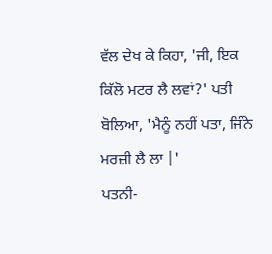ਵੱਲ ਦੇਖ ਕੇ ਕਿਹਾ, 'ਜੀ, ਇਕ ਕਿੱਲੋ ਮਟਰ ਲੈ ਲਵਾਂ?' ਪਤੀ ਬੋਲਿਆ, 'ਮੈਨੂੰ ਨਹੀਂ ਪਤਾ, ਜਿੰਨੇ ਮਰਜ਼ੀ ਲੈ ਲਾ |'
ਪਤਨੀ-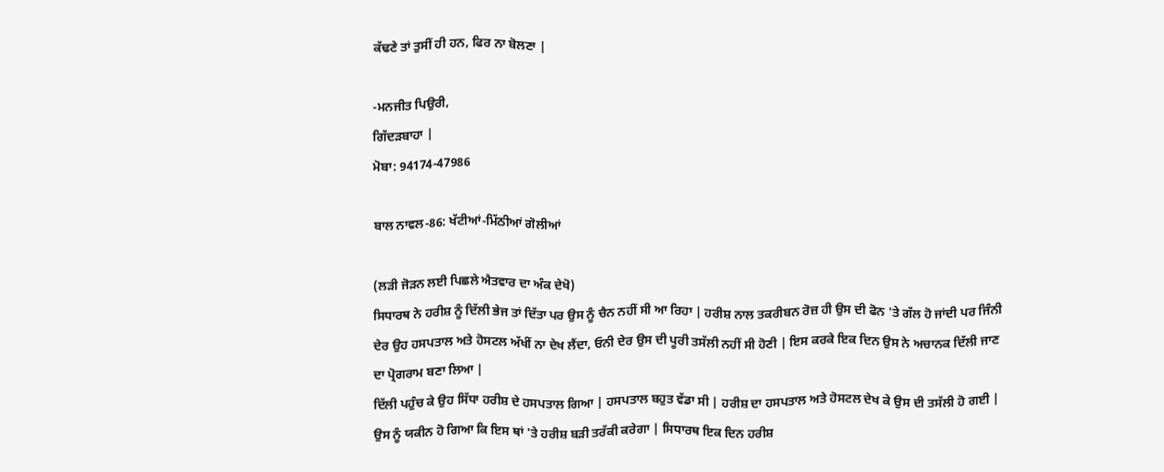ਕੱਢਣੇ ਤਾਂ ਤੁਸੀਂ ਹੀ ਹਨ, ਫਿਰ ਨਾ ਬੋਲਣਾ |

-ਮਨਜੀਤ ਪਿਉਰੀ,
ਗਿੱਦੜਬਾਹਾ |
ਮੋਬਾ: 94174-47986

ਬਾਲ ਨਾਵਲ-86: ਖੱਟੀਆਂ-ਮਿੱਠੀਆਂ ਗੋਲੀਆਂ

(ਲੜੀ ਜੋੜਨ ਲਈ ਪਿਛਲੇ ਐਤਵਾਰ ਦਾ ਅੰਕ ਦੇਖੋ)
ਸਿਧਾਰਥ ਨੇ ਹਰੀਸ਼ ਨੂੰ ਦਿੱਲੀ ਭੇਜ ਤਾਂ ਦਿੱਤਾ ਪਰ ਉਸ ਨੂੰ ਚੈਨ ਨਹੀਂ ਸੀ ਆ ਰਿਹਾ | ਹਰੀਸ਼ ਨਾਲ ਤਕਰੀਬਨ ਰੋਜ਼ ਹੀ ਉਸ ਦੀ ਫੋਨ 'ਤੇ ਗੱਲ ਹੋ ਜਾਂਦੀ ਪਰ ਜਿੰਨੀ ਦੇਰ ਉਹ ਹਸਪਤਾਲ ਅਤੇ ਹੋਸਟਲ ਅੱਖੀਂ ਨਾ ਦੇਖ ਲੈਂਦਾ, ਓਨੀ ਦੇਰ ਉਸ ਦੀ ਪੂਰੀ ਤਸੱਲੀ ਨਹੀਂ ਸੀ ਹੋਣੀ | ਇਸ ਕਰਕੇ ਇਕ ਦਿਨ ਉਸ ਨੇ ਅਚਾਨਕ ਦਿੱਲੀ ਜਾਣ ਦਾ ਪ੍ਰੋਗਰਾਮ ਬਣਾ ਲਿਆ |
ਦਿੱਲੀ ਪਹੁੰਚ ਕੇ ਉਹ ਸਿੱਧਾ ਹਰੀਸ਼ ਦੇ ਹਸਪਤਾਲ ਗਿਆ | ਹਸਪਤਾਲ ਬਹੁਤ ਵੱਡਾ ਸੀ | ਹਰੀਸ਼ ਦਾ ਹਸਪਤਾਲ ਅਤੇ ਹੋਸਟਲ ਦੇਖ ਕੇ ਉਸ ਦੀ ਤਸੱਲੀ ਹੋ ਗਈ | ਉਸ ਨੂੰ ਯਕੀਨ ਹੋ ਗਿਆ ਕਿ ਇਸ ਥਾਂ 'ਤੇ ਹਰੀਸ਼ ਬੜੀ ਤਰੱਕੀ ਕਰੇਗਾ | ਸਿਧਾਰਥ ਇਕ ਦਿਨ ਹਰੀਸ਼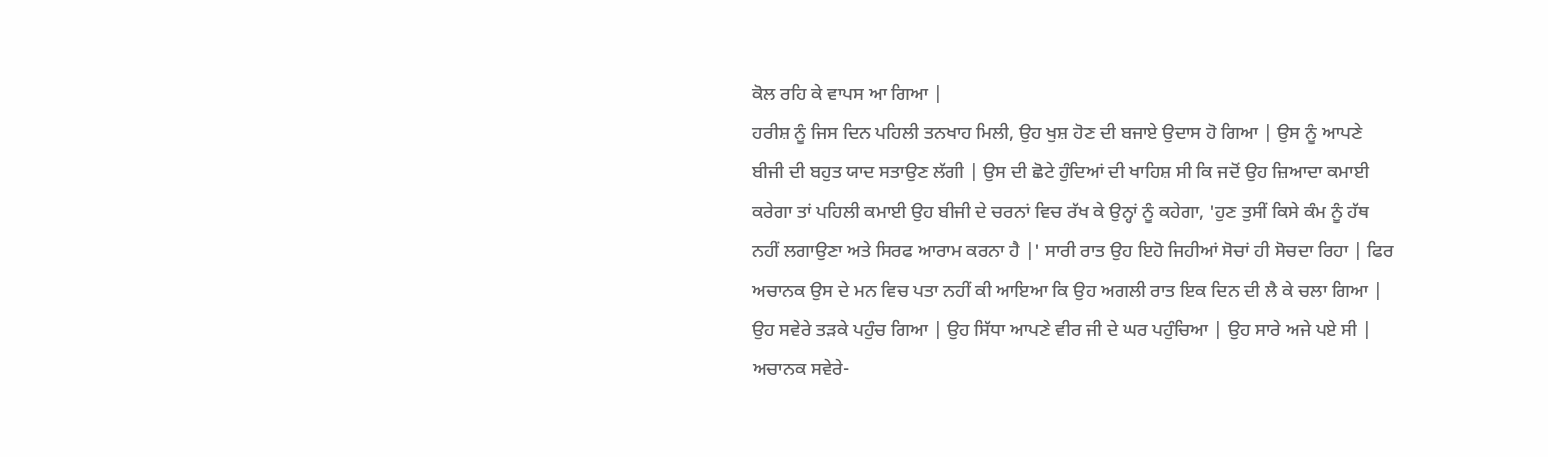ਕੋਲ ਰਹਿ ਕੇ ਵਾਪਸ ਆ ਗਿਆ |
ਹਰੀਸ਼ ਨੂੰ ਜਿਸ ਦਿਨ ਪਹਿਲੀ ਤਨਖਾਹ ਮਿਲੀ, ਉਹ ਖੁਸ਼ ਹੋਣ ਦੀ ਬਜਾਏ ਉਦਾਸ ਹੋ ਗਿਆ | ਉਸ ਨੂੰ ਆਪਣੇ ਬੀਜੀ ਦੀ ਬਹੁਤ ਯਾਦ ਸਤਾਉਣ ਲੱਗੀ | ਉਸ ਦੀ ਛੋਟੇ ਹੁੰਦਿਆਂ ਦੀ ਖਾਹਿਸ਼ ਸੀ ਕਿ ਜਦੋਂ ਉਹ ਜ਼ਿਆਦਾ ਕਮਾਈ ਕਰੇਗਾ ਤਾਂ ਪਹਿਲੀ ਕਮਾਈ ਉਹ ਬੀਜੀ ਦੇ ਚਰਨਾਂ ਵਿਚ ਰੱਖ ਕੇ ਉਨ੍ਹਾਂ ਨੂੰ ਕਹੇਗਾ, 'ਹੁਣ ਤੁਸੀਂ ਕਿਸੇ ਕੰਮ ਨੂੰ ਹੱਥ ਨਹੀਂ ਲਗਾਉਣਾ ਅਤੇ ਸਿਰਫ ਆਰਾਮ ਕਰਨਾ ਹੈ |' ਸਾਰੀ ਰਾਤ ਉਹ ਇਹੋ ਜਿਹੀਆਂ ਸੋਚਾਂ ਹੀ ਸੋਚਦਾ ਰਿਹਾ | ਫਿਰ ਅਚਾਨਕ ਉਸ ਦੇ ਮਨ ਵਿਚ ਪਤਾ ਨਹੀਂ ਕੀ ਆਇਆ ਕਿ ਉਹ ਅਗਲੀ ਰਾਤ ਇਕ ਦਿਨ ਦੀ ਲੈ ਕੇ ਚਲਾ ਗਿਆ |
ਉਹ ਸਵੇਰੇ ਤੜਕੇ ਪਹੁੰਚ ਗਿਆ | ਉਹ ਸਿੱਧਾ ਆਪਣੇ ਵੀਰ ਜੀ ਦੇ ਘਰ ਪਹੁੰਚਿਆ | ਉਹ ਸਾਰੇ ਅਜੇ ਪਏ ਸੀ | ਅਚਾਨਕ ਸਵੇਰੇ-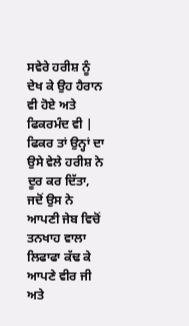ਸਵੇਰੇ ਹਰੀਸ਼ ਨੂੰ ਦੇਖ ਕੇ ਉਹ ਹੈਰਾਨ ਵੀ ਹੋਏ ਅਤੇ ਫਿਕਰਮੰਦ ਵੀ | ਫਿਕਰ ਤਾਂ ਉਨ੍ਹਾਂ ਦਾ ਉਸੇ ਵੇਲੇ ਹਰੀਸ਼ ਨੇ ਦੂਰ ਕਰ ਦਿੱਤਾ, ਜਦੋਂ ਉਸ ਨੇ ਆਪਣੀ ਜੇਬ ਵਿਚੋਂ ਤਨਖਾਹ ਵਾਲਾ ਲਿਫਾਫਾ ਕੱਢ ਕੇ ਆਪਣੇ ਵੀਰ ਜੀ ਅਤੇ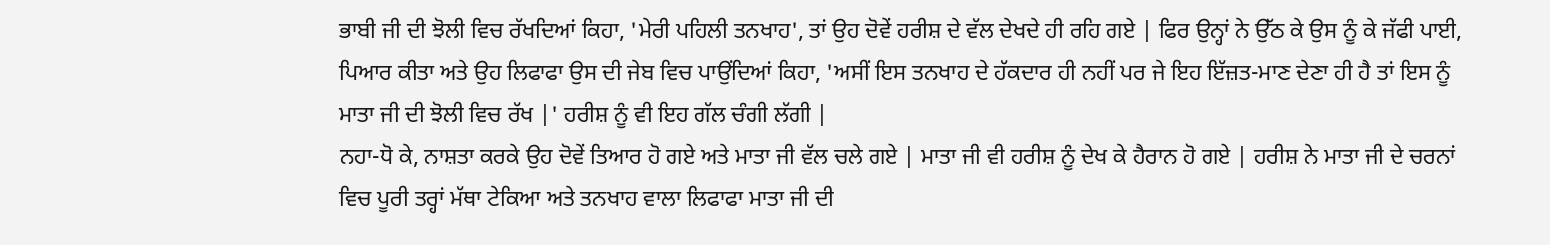ਭਾਬੀ ਜੀ ਦੀ ਝੋਲੀ ਵਿਚ ਰੱਖਦਿਆਂ ਕਿਹਾ, 'ਮੇਰੀ ਪਹਿਲੀ ਤਨਖਾਹ', ਤਾਂ ਉਹ ਦੋਵੇਂ ਹਰੀਸ਼ ਦੇ ਵੱਲ ਦੇਖਦੇ ਹੀ ਰਹਿ ਗਏ | ਫਿਰ ਉਨ੍ਹਾਂ ਨੇ ਉੱਠ ਕੇ ਉਸ ਨੂੰ ਕੇ ਜੱਫੀ ਪਾਈ, ਪਿਆਰ ਕੀਤਾ ਅਤੇ ਉਹ ਲਿਫਾਫਾ ਉਸ ਦੀ ਜੇਬ ਵਿਚ ਪਾਉਂਦਿਆਂ ਕਿਹਾ, 'ਅਸੀਂ ਇਸ ਤਨਖਾਹ ਦੇ ਹੱਕਦਾਰ ਹੀ ਨਹੀਂ ਪਰ ਜੇ ਇਹ ਇੱਜ਼ਤ-ਮਾਣ ਦੇਣਾ ਹੀ ਹੈ ਤਾਂ ਇਸ ਨੂੰ ਮਾਤਾ ਜੀ ਦੀ ਝੋਲੀ ਵਿਚ ਰੱਖ |' ਹਰੀਸ਼ ਨੂੰ ਵੀ ਇਹ ਗੱਲ ਚੰਗੀ ਲੱਗੀ |
ਨਹਾ-ਧੋ ਕੇ, ਨਾਸ਼ਤਾ ਕਰਕੇ ਉਹ ਦੋਵੇਂ ਤਿਆਰ ਹੋ ਗਏ ਅਤੇ ਮਾਤਾ ਜੀ ਵੱਲ ਚਲੇ ਗਏ | ਮਾਤਾ ਜੀ ਵੀ ਹਰੀਸ਼ ਨੂੰ ਦੇਖ ਕੇ ਹੈਰਾਨ ਹੋ ਗਏ | ਹਰੀਸ਼ ਨੇ ਮਾਤਾ ਜੀ ਦੇ ਚਰਨਾਂ ਵਿਚ ਪੂਰੀ ਤਰ੍ਹਾਂ ਮੱਥਾ ਟੇਕਿਆ ਅਤੇ ਤਨਖਾਹ ਵਾਲਾ ਲਿਫਾਫਾ ਮਾਤਾ ਜੀ ਦੀ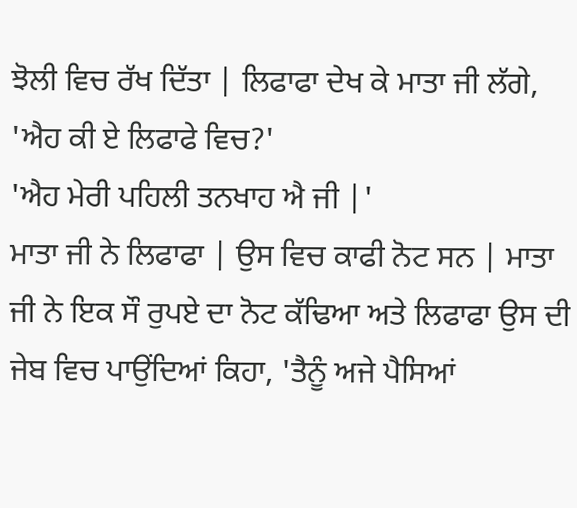ਝੋਲੀ ਵਿਚ ਰੱਖ ਦਿੱਤਾ | ਲਿਫਾਫਾ ਦੇਖ ਕੇ ਮਾਤਾ ਜੀ ਲੱਗੇ, 'ਐਹ ਕੀ ਏ ਲਿਫਾਫੇ ਵਿਚ?'
'ਐਹ ਮੇਰੀ ਪਹਿਲੀ ਤਨਖਾਹ ਐ ਜੀ |'
ਮਾਤਾ ਜੀ ਨੇ ਲਿਫਾਫਾ | ਉਸ ਵਿਚ ਕਾਫੀ ਨੋਟ ਸਨ | ਮਾਤਾ ਜੀ ਨੇ ਇਕ ਸੌ ਰੁਪਏ ਦਾ ਨੋਟ ਕੱਢਿਆ ਅਤੇ ਲਿਫਾਫਾ ਉਸ ਦੀ ਜੇਬ ਵਿਚ ਪਾਉਂਦਿਆਂ ਕਿਹਾ, 'ਤੈਨੂੰ ਅਜੇ ਪੈਸਿਆਂ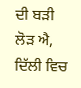ਦੀ ਬੜੀ ਲੋੜ ਐ, ਦਿੱਲੀ ਵਿਚ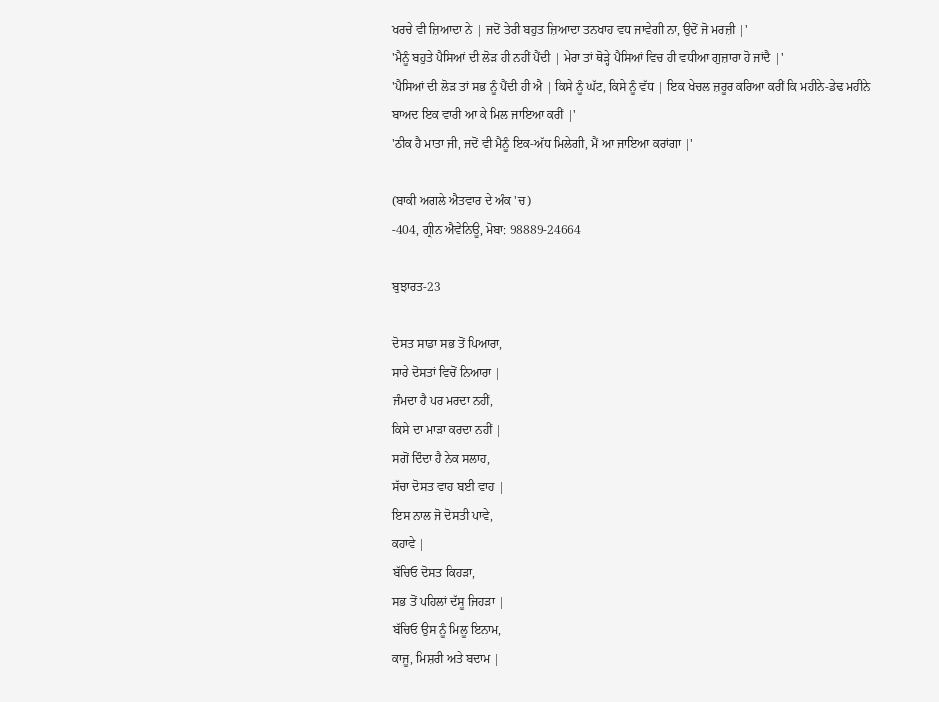ਖਰਚੇ ਵੀ ਜ਼ਿਆਦਾ ਨੇ | ਜਦੋਂ ਤੇਰੀ ਬਹੁਤ ਜ਼ਿਆਦਾ ਤਨਖਾਹ ਵਧ ਜਾਵੇਗੀ ਨਾ, ਉਦੋਂ ਜੋ ਮਰਜ਼ੀ |'
'ਮੈਨੂੰ ਬਹੁਤੇ ਪੈਸਿਆਂ ਦੀ ਲੋੜ ਹੀ ਨਹੀਂ ਪੈਂਦੀ | ਮੇਰਾ ਤਾਂ ਥੋੜ੍ਹੇ ਪੈਸਿਆਂ ਵਿਚ ਹੀ ਵਧੀਆ ਗੁਜ਼ਾਰਾ ਹੋ ਜਾਂਦੈ |'
'ਪੈਸਿਆਂ ਦੀ ਲੋੜ ਤਾਂ ਸਭ ਨੂੰ ਪੈਂਦੀ ਹੀ ਐ | ਕਿਸੇ ਨੂੰ ਘੱਟ, ਕਿਸੇ ਨੂੰ ਵੱਧ | ਇਕ ਖੇਚਲ ਜ਼ਰੂਰ ਕਰਿਆ ਕਰੀਂ ਕਿ ਮਹੀਨੇ-ਡੇਢ ਮਹੀਨੇ ਬਾਅਦ ਇਕ ਵਾਰੀ ਆ ਕੇ ਮਿਲ ਜਾਇਆ ਕਰੀਂ |'
'ਠੀਕ ਹੈ ਮਾਤਾ ਜੀ, ਜਦੋਂ ਵੀ ਮੈਨੂੰ ਇਕ-ਅੱਧ ਮਿਲੇਗੀ, ਮੈਂ ਆ ਜਾਇਆ ਕਰਾਂਗਾ |'

(ਬਾਕੀ ਅਗਲੇ ਐਤਵਾਰ ਦੇ ਅੰਕ 'ਚ)
-404, ਗ੍ਰੀਨ ਐਵੇਨਿਊ, ਮੋਬਾ: 98889-24664

ਬੁਝਾਰਤ-23

ਦੋਸਤ ਸਾਡਾ ਸਭ ਤੋਂ ਪਿਆਰਾ,
ਸਾਰੇ ਦੋਸਤਾਂ ਵਿਚੋਂ ਨਿਆਰਾ |
ਜੰਮਦਾ ਹੈ ਪਰ ਮਰਦਾ ਨਹੀਂ,
ਕਿਸੇ ਦਾ ਮਾੜਾ ਕਰਦਾ ਨਹੀਂ |
ਸਗੋਂ ਦਿੰਦਾ ਹੈ ਨੇਕ ਸਲਾਹ,
ਸੱਚਾ ਦੋਸਤ ਵਾਹ ਬਈ ਵਾਹ |
ਇਸ ਨਾਲ ਜੋ ਦੋਸਤੀ ਪਾਵੇ,
ਕਹਾਵੇ |
ਬੱਚਿਓ ਦੋਸਤ ਕਿਹੜਾ,
ਸਭ ਤੋਂ ਪਹਿਲਾਂ ਦੱਸੂ ਜਿਹੜਾ |
ਬੱਚਿਓ ਉਸ ਨੂੰ ਮਿਲੂ ਇਨਾਮ,
ਕਾਜੂ, ਮਿਸ਼ਰੀ ਅਤੇ ਬਦਾਮ |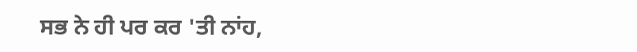ਸਭ ਨੇ ਹੀ ਪਰ ਕਰ 'ਤੀ ਨਾਂਹ,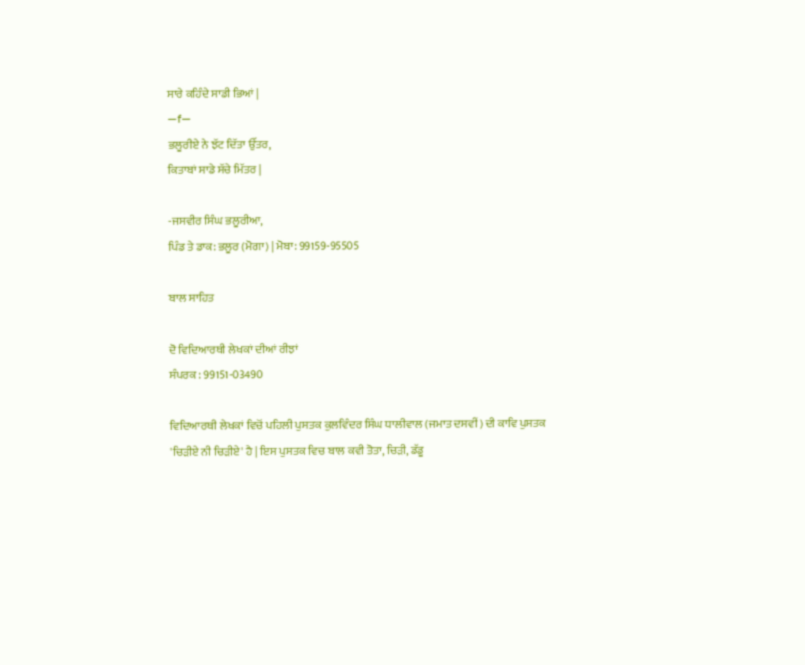ਸਾਰੇ ਕਹਿੰਦੇ ਸਾਡੀ ਭਿਆਂ |
—f—
ਭਲੂਰੀਏ ਨੇ ਝੱਟ ਦਿੱਤਾ ਉੱਤਰ,
ਕਿਤਾਬਾਂ ਸਾਡੇ ਸੱਚੇ ਮਿੱਤਰ |

-ਜਸਵੀਰ ਸਿੰਘ ਭਲੂਰੀਆ,
ਪਿੰਡ ਤੇ ਡਾਕ: ਭਲੂਰ (ਮੋਗਾ) | ਮੋਬਾ: 99159-95505

ਬਾਲ ਸਾਹਿਤ

ਦੋ ਵਿਦਿਆਰਥੀ ਲੇਖਕਾਂ ਦੀਆਂ ਰੀਝਾਂ
ਸੰਪਰਕ : 99151-03490

ਵਿਦਿਆਰਥੀ ਲੇਖਕਾਂ ਵਿਚੋਂ ਪਹਿਲੀ ਪੁਸਤਕ ਕੁਲਵਿੰਦਰ ਸਿੰਘ ਧਾਲੀਵਾਲ (ਜਮਾਤ ਦਸਵੀਂ) ਦੀ ਕਾਵਿ ਪੁਸਤਕ 'ਚਿੜੀਏ ਨੀ ਚਿੜੀਏ' ਹੈ | ਇਸ ਪੁਸਤਕ ਵਿਚ ਬਾਲ ਕਵੀ ਤੋਤਾ, ਚਿੜੀ, ਡੱਡੂ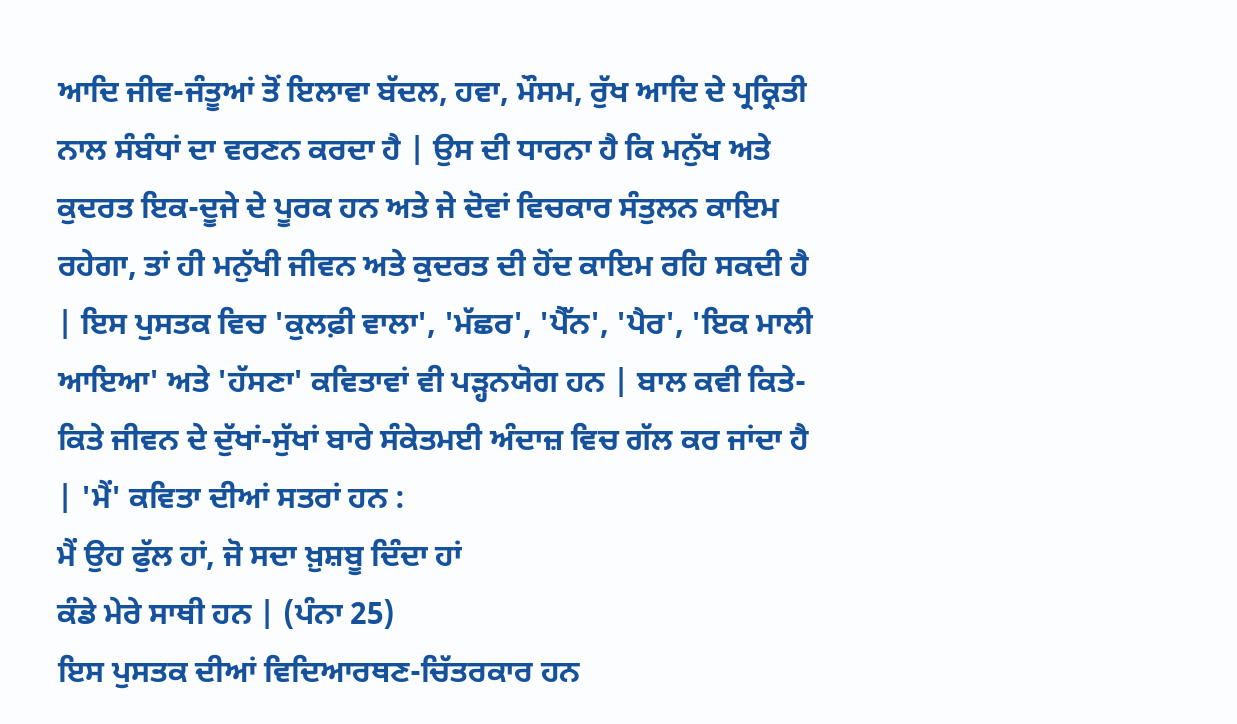ਆਦਿ ਜੀਵ-ਜੰਤੂਆਂ ਤੋਂ ਇਲਾਵਾ ਬੱਦਲ, ਹਵਾ, ਮੌਸਮ, ਰੁੱਖ ਆਦਿ ਦੇ ਪ੍ਰਕ੍ਰਿਤੀ ਨਾਲ ਸੰਬੰਧਾਂ ਦਾ ਵਰਣਨ ਕਰਦਾ ਹੈ | ਉਸ ਦੀ ਧਾਰਨਾ ਹੈ ਕਿ ਮਨੁੱਖ ਅਤੇ ਕੁਦਰਤ ਇਕ-ਦੂਜੇ ਦੇ ਪੂਰਕ ਹਨ ਅਤੇ ਜੇ ਦੋਵਾਂ ਵਿਚਕਾਰ ਸੰਤੁਲਨ ਕਾਇਮ ਰਹੇਗਾ, ਤਾਂ ਹੀ ਮਨੁੱਖੀ ਜੀਵਨ ਅਤੇ ਕੁਦਰਤ ਦੀ ਹੋਂਦ ਕਾਇਮ ਰਹਿ ਸਕਦੀ ਹੈ | ਇਸ ਪੁਸਤਕ ਵਿਚ 'ਕੁਲਫ਼ੀ ਵਾਲਾ', 'ਮੱਛਰ', 'ਪੈੱਨ', 'ਪੈਰ', 'ਇਕ ਮਾਲੀ ਆਇਆ' ਅਤੇ 'ਹੱਸਣਾ' ਕਵਿਤਾਵਾਂ ਵੀ ਪੜ੍ਹਨਯੋਗ ਹਨ | ਬਾਲ ਕਵੀ ਕਿਤੇ-ਕਿਤੇ ਜੀਵਨ ਦੇ ਦੁੱਖਾਂ-ਸੁੱਖਾਂ ਬਾਰੇ ਸੰਕੇਤਮਈ ਅੰਦਾਜ਼ ਵਿਚ ਗੱਲ ਕਰ ਜਾਂਦਾ ਹੈ | 'ਮੈਂ' ਕਵਿਤਾ ਦੀਆਂ ਸਤਰਾਂ ਹਨ :
ਮੈਂ ਉਹ ਫੁੱਲ ਹਾਂ, ਜੋ ਸਦਾ ਖ਼ੁਸ਼ਬੂ ਦਿੰਦਾ ਹਾਂ
ਕੰਡੇ ਮੇਰੇ ਸਾਥੀ ਹਨ | (ਪੰਨਾ 25)
ਇਸ ਪੁਸਤਕ ਦੀਆਂ ਵਿਦਿਆਰਥਣ-ਚਿੱਤਰਕਾਰ ਹਨ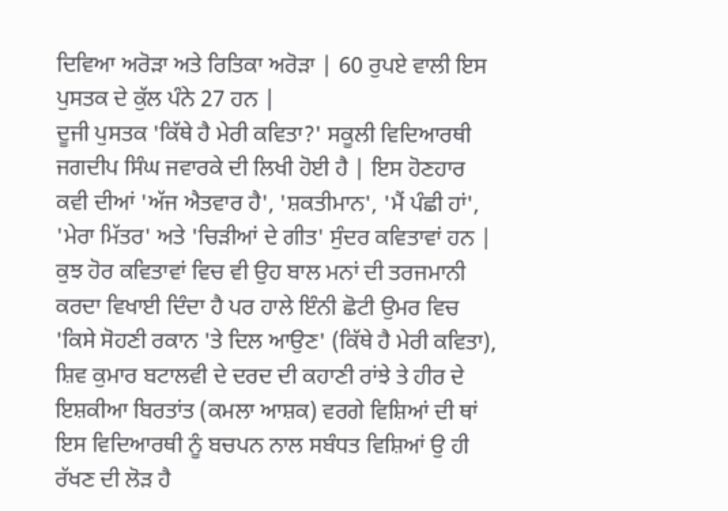ਦਿਵਿਆ ਅਰੋੜਾ ਅਤੇ ਰਿਤਿਕਾ ਅਰੋੜਾ | 60 ਰੁਪਏ ਵਾਲੀ ਇਸ ਪੁਸਤਕ ਦੇ ਕੁੱਲ ਪੰਨੇ 27 ਹਨ |
ਦੂਜੀ ਪੁਸਤਕ 'ਕਿੱਥੇ ਹੈ ਮੇਰੀ ਕਵਿਤਾ?' ਸਕੂਲੀ ਵਿਦਿਆਰਥੀ ਜਗਦੀਪ ਸਿੰਘ ਜਵਾਰਕੇ ਦੀ ਲਿਖੀ ਹੋਈ ਹੈ | ਇਸ ਹੋਣਹਾਰ ਕਵੀ ਦੀਆਂ 'ਅੱਜ ਐਤਵਾਰ ਹੈ', 'ਸ਼ਕਤੀਮਾਨ', 'ਮੈਂ ਪੰਛੀ ਹਾਂ', 'ਮੇਰਾ ਮਿੱਤਰ' ਅਤੇ 'ਚਿੜੀਆਂ ਦੇ ਗੀਤ' ਸੁੰਦਰ ਕਵਿਤਾਵਾਂ ਹਨ | ਕੁਝ ਹੋਰ ਕਵਿਤਾਵਾਂ ਵਿਚ ਵੀ ਉਹ ਬਾਲ ਮਨਾਂ ਦੀ ਤਰਜਮਾਨੀ ਕਰਦਾ ਵਿਖਾਈ ਦਿੰਦਾ ਹੈ ਪਰ ਹਾਲੇ ਇੰਨੀ ਛੋਟੀ ਉਮਰ ਵਿਚ 'ਕਿਸੇ ਸੋਹਣੀ ਰਕਾਨ 'ਤੇ ਦਿਲ ਆਉਣ' (ਕਿੱਥੇ ਹੈ ਮੇਰੀ ਕਵਿਤਾ), ਸ਼ਿਵ ਕੁਮਾਰ ਬਟਾਲਵੀ ਦੇ ਦਰਦ ਦੀ ਕਹਾਣੀ ਰਾਂਝੇ ਤੇ ਹੀਰ ਦੇ ਇਸ਼ਕੀਆ ਬਿਰਤਾਂਤ (ਕਮਲਾ ਆਸ਼ਕ) ਵਰਗੇ ਵਿਸ਼ਿਆਂ ਦੀ ਥਾਂ ਇਸ ਵਿਦਿਆਰਥੀ ਨੂੰ ਬਚਪਨ ਨਾਲ ਸਬੰਧਤ ਵਿਸ਼ਿਆਂ ਉ ਹੀ ਰੱਖਣ ਦੀ ਲੋੜ ਹੈ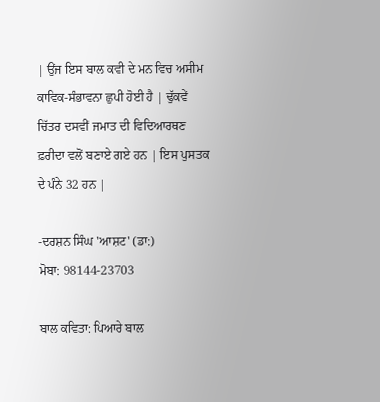| ਉਂਜ ਇਸ ਬਾਲ ਕਵੀ ਦੇ ਮਨ ਵਿਚ ਅਸੀਮ ਕਾਵਿਕ-ਸੰਭਾਵਨਾ ਛੁਪੀ ਹੋਈ ਹੈ | ਢੁੱਕਵੇਂ ਚਿੱਤਰ ਦਸਵੀਂ ਜਮਾਤ ਦੀ ਵਿਦਿਆਰਥਣ ਫ਼ਰੀਦਾ ਵਲੋਂ ਬਣਾਏ ਗਏ ਹਨ | ਇਸ ਪੁਸਤਕ ਦੇ ਪੰਨੇ 32 ਹਨ |

-ਦਰਸ਼ਨ ਸਿੰਘ 'ਆਸ਼ਟ' (ਡਾ:)
ਮੋਬਾ: 98144-23703

ਬਾਲ ਕਵਿਤਾ: ਪਿਆਰੇ ਬਾਲ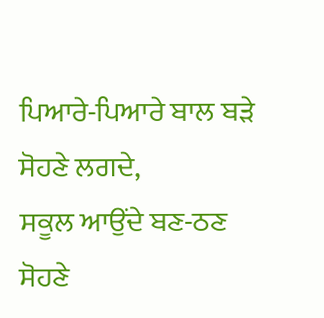ਪਿਆਰੇ-ਪਿਆਰੇ ਬਾਲ ਬੜੇ ਸੋਹਣੇ ਲਗਦੇ,
ਸਕੂਲ ਆਉਂਦੇ ਬਣ-ਠਣ ਸੋਹਣੇ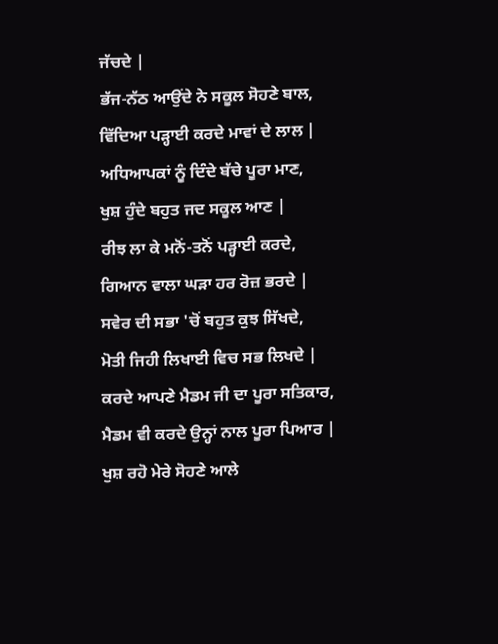ਜੱਚਦੇ |
ਭੱਜ-ਨੱਠ ਆਉਂਦੇ ਨੇ ਸਕੂਲ ਸੋਹਣੇ ਬਾਲ,
ਵਿੱਦਿਆ ਪੜ੍ਹਾਈ ਕਰਦੇ ਮਾਵਾਂ ਦੇ ਲਾਲ |
ਅਧਿਆਪਕਾਂ ਨੂੰ ਦਿੰਦੇ ਬੱਚੇ ਪੂਰਾ ਮਾਣ,
ਖੁਸ਼ ਹੁੰਦੇ ਬਹੁਤ ਜਦ ਸਕੂਲ ਆਣ |
ਰੀਝ ਲਾ ਕੇ ਮਨੋਂ-ਤਨੋਂ ਪੜ੍ਹਾਈ ਕਰਦੇ,
ਗਿਆਨ ਵਾਲਾ ਘੜਾ ਹਰ ਰੋਜ਼ ਭਰਦੇ |
ਸਵੇਰ ਦੀ ਸਭਾ 'ਚੋਂ ਬਹੁਤ ਕੁਝ ਸਿੱਖਦੇ,
ਮੋਤੀ ਜਿਹੀ ਲਿਖਾਈ ਵਿਚ ਸਭ ਲਿਖਦੇ |
ਕਰਦੇ ਆਪਣੇ ਮੈਡਮ ਜੀ ਦਾ ਪੂਰਾ ਸਤਿਕਾਰ,
ਮੈਡਮ ਵੀ ਕਰਦੇ ਉਨ੍ਹਾਂ ਨਾਲ ਪੂਰਾ ਪਿਆਰ |
ਖੁਸ਼ ਰਹੋ ਮੇਰੇ ਸੋਹਣੇ ਆਲੇ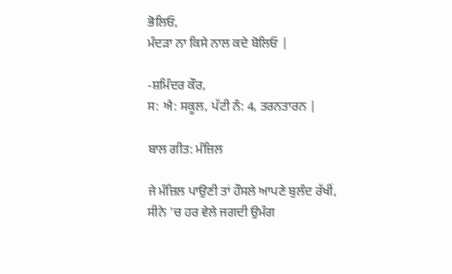ਭੋਲਿਓ,
ਮੰਦੜਾ ਨਾ ਕਿਸੇ ਨਾਲ ਕਦੇ ਬੋਲਿਓ |

-ਸ਼ਮਿੰਦਰ ਕੌਰ,
ਸ: ਐ: ਸਕੂਲ, ਪੱਟੀ ਨੰ: 4, ਤਰਨਤਾਰਨ |

ਬਾਲ ਗੀਤ: ਮੰਜ਼ਿਲ

ਜੇ ਮੰਜ਼ਿਲ ਪਾਉਣੀ ਤਾਂ ਹੌਸਲੇ ਆਪਣੇ ਬੁਲੰਦ ਰੱਖੀਂ,
ਸੀਨੇ 'ਚ ਹਰ ਵੇਲੇ ਜਗਦੀ ਉਮੰਗ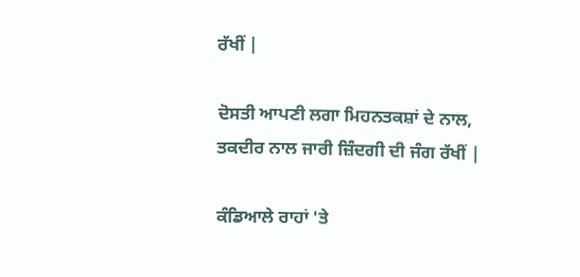ਰੱਖੀਂ |

ਦੋਸਤੀ ਆਪਣੀ ਲਗਾ ਮਿਹਨਤਕਸ਼ਾਂ ਦੇ ਨਾਲ,
ਤਕਦੀਰ ਨਾਲ ਜਾਰੀ ਜ਼ਿੰਦਗੀ ਦੀ ਜੰਗ ਰੱਖੀਂ |

ਕੰਡਿਆਲੇ ਰਾਹਾਂ 'ਤੇ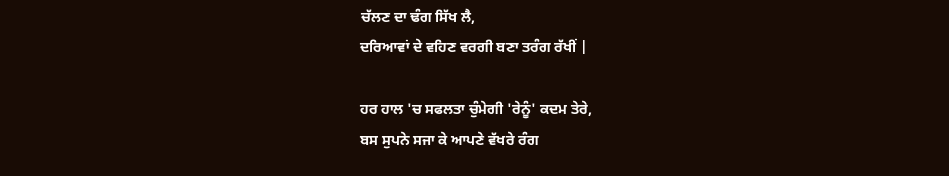ਚੱਲਣ ਦਾ ਢੰਗ ਸਿੱਖ ਲੈ,
ਦਰਿਆਵਾਂ ਦੇ ਵਹਿਣ ਵਰਗੀ ਬਣਾ ਤਰੰਗ ਰੱਖੀਂ |

ਹਰ ਹਾਲ 'ਚ ਸਫਲਤਾ ਚੁੰਮੇਗੀ 'ਰੇਨੂੰ' ਕਦਮ ਤੇਰੇ,
ਬਸ ਸੁਪਨੇ ਸਜਾ ਕੇ ਆਪਣੇ ਵੱਖਰੇ ਰੰਗ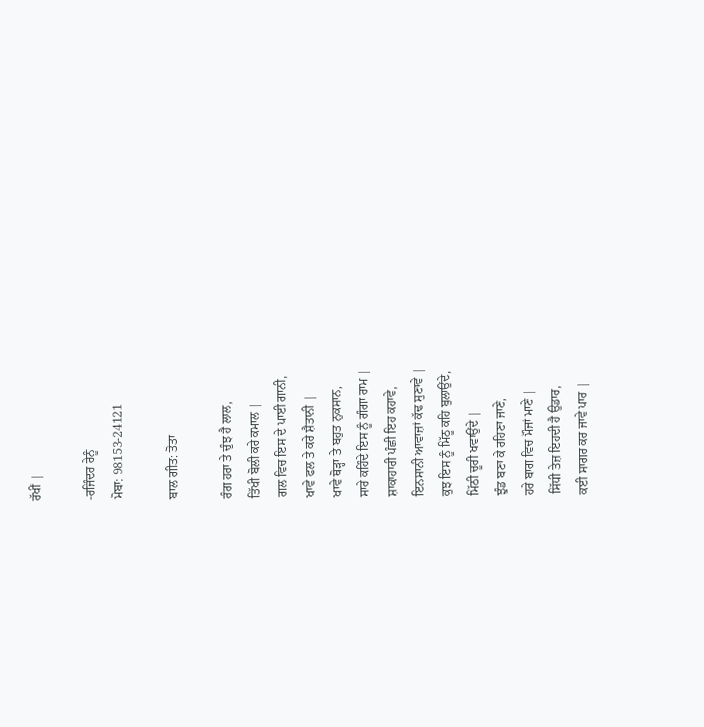ਰੱਖੀਂ |

-ਰਜਿੰਦਰ ਰੇਨੂੰ
ਮੋਬਾ: 98153-24121

ਬਾਲ ਗੀਤ: ਤੋਤਾ

ਰੰਗ ਹਰਾ ਤੇ ਚੁੰਝ ਹੈ ਲਾਲ,
ਤਿੱਖੀ ਬੋਲੀ ਕਰੇ ਕਮਾਲ |
ਗਲ ਵਿਚ ਇਸ ਦੇ ਪਾਈ ਗਾਨੀ,
ਖਾਵੇ ਫਲ ਤੇ ਕਰੇ ਸ਼ੈਤਾਨੀ |
ਖਾਵੇ ਥੋੜ੍ਹਾ ਤੇ ਬਹੁਤ ਨੁਕਸਾਨ,
ਸਾਰੇ ਕਹਿੰਦੇ ਇਸ ਨੂੰ ਗੰਗਾ ਰਾਮ |
ਸ਼ਾਕਾਹਾਰੀ ਪੰਛੀ ਇਹ ਕਹਾਵੇ,
ਇਨਸਾਨੀ ਆਵਾਜ਼ਾਂ ਕੱਢ ਸੁਣਾਵੇ |
ਕੁਝ ਇਸ ਨੂੰ ਮਿੱਠੂ ਕਹਿ ਬੁਲਾਉਂਦੇ,
ਮਿੱਠੀ ਚੂਰੀ ਖਵਾਉਂਦੇ |
ਝੁੰਡ ਬਣਾ ਕੇ ਰਹਿਣਾ ਜਾਣੇ,
ਹਰੇ ਬਾਗ ਵਿਚ ਮੌਜਾਂ ਮਾਣੇ |
ਸਿੱਧੀ ਤੇਜ਼ ਇਹਦੀ ਹੈ ਉਡਾਰ,
ਕਈ ਸਾਗਰ ਕਰ ਜਾਵੇ ਪਾਰ |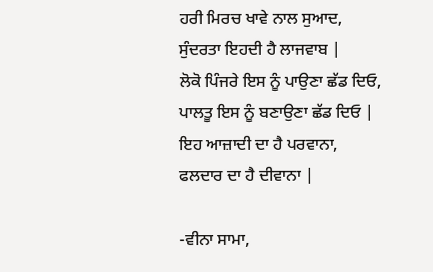ਹਰੀ ਮਿਰਚ ਖਾਵੇ ਨਾਲ ਸੁਆਦ,
ਸੁੰਦਰਤਾ ਇਹਦੀ ਹੈ ਲਾਜਵਾਬ |
ਲੋਕੋ ਪਿੰਜਰੇ ਇਸ ਨੂੰ ਪਾਉਣਾ ਛੱਡ ਦਿਓ,
ਪਾਲਤੂ ਇਸ ਨੂੰ ਬਣਾਉਣਾ ਛੱਡ ਦਿਓ |
ਇਹ ਆਜ਼ਾਦੀ ਦਾ ਹੈ ਪਰਵਾਨਾ,
ਫਲਦਾਰ ਦਾ ਹੈ ਦੀਵਾਨਾ |

-ਵੀਨਾ ਸਾਮਾ,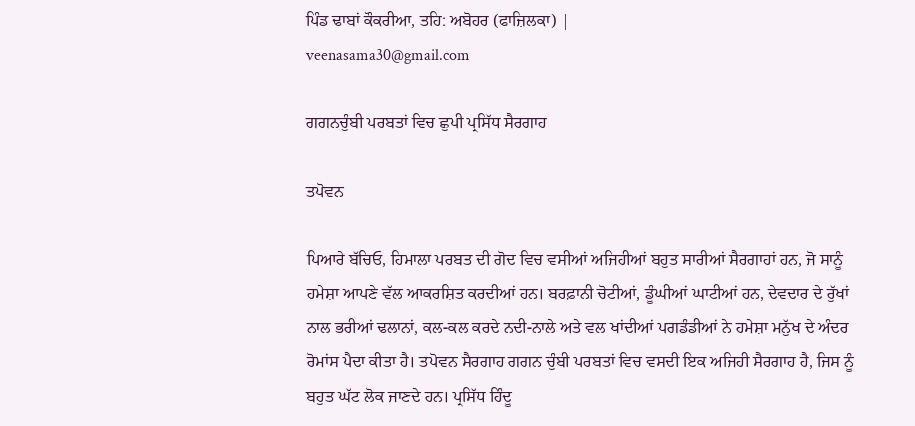ਪਿੰਡ ਢਾਬਾਂ ਕੌਕਰੀਆ, ਤਹਿ: ਅਬੋਹਰ (ਫਾਜ਼ਿਲਕਾ) |
veenasama30@gmail.com

ਗਗਨਚੁੰਬੀ ਪਰਬਤਾਂ ਵਿਚ ਛੁਪੀ ਪ੍ਰਸਿੱਧ ਸੈਰਗਾਹ

ਤਪੋਵਨ

ਪਿਆਰੇ ਬੱਚਿਓ, ਹਿਮਾਲਾ ਪਰਬਤ ਦੀ ਗੋਦ ਵਿਚ ਵਸੀਆਂ ਅਜਿਹੀਆਂ ਬਹੁਤ ਸਾਰੀਆਂ ਸੈਰਗਾਹਾਂ ਹਨ, ਜੋ ਸਾਨੂੰ ਹਮੇਸ਼ਾ ਆਪਣੇ ਵੱਲ ਆਕਰਸ਼ਿਤ ਕਰਦੀਆਂ ਹਨ। ਬਰਫ਼ਾਨੀ ਚੋਟੀਆਂ, ਡੂੰਘੀਆਂ ਘਾਟੀਆਂ ਹਨ, ਦੇਵਦਾਰ ਦੇ ਰੁੱਖਾਂ ਨਾਲ ਭਰੀਆਂ ਢਲਾਨਾਂ, ਕਲ-ਕਲ ਕਰਦੇ ਨਦੀ-ਨਾਲੇ ਅਤੇ ਵਲ ਖਾਂਦੀਆਂ ਪਗਡੰਡੀਆਂ ਨੇ ਹਮੇਸ਼ਾ ਮਨੁੱਖ ਦੇ ਅੰਦਰ ਰੋਮਾਂਸ ਪੈਦਾ ਕੀਤਾ ਹੈ। ਤਪੋਵਨ ਸੈਰਗਾਹ ਗਗਨ ਚੁੰਬੀ ਪਰਬਤਾਂ ਵਿਚ ਵਸਦੀ ਇਕ ਅਜਿਹੀ ਸੈਰਗਾਹ ਹੈ, ਜਿਸ ਨੂੰ ਬਹੁਤ ਘੱਟ ਲੋਕ ਜਾਣਦੇ ਹਨ। ਪ੍ਰਸਿੱਧ ਹਿੰਦੂ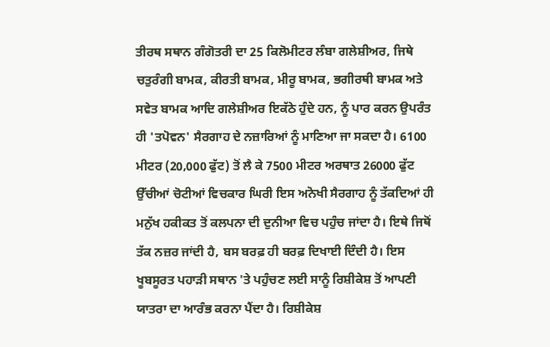ਤੀਰਥ ਸਥਾਨ ਗੰਗੋਤਰੀ ਦਾ 25 ਕਿਲੋਮੀਟਰ ਲੰਬਾ ਗਲੇਸ਼ੀਅਰ, ਜਿਥੇ ਚਤੁਰੰਗੀ ਬਾਮਕ, ਕੀਰਤੀ ਬਾਮਕ, ਮੀਰੂ ਬਾਮਕ, ਭਗੀਰਥੀ ਬਾਮਕ ਅਤੇ ਸਵੇਤ ਬਾਮਕ ਆਦਿ ਗਲੇਸ਼ੀਅਰ ਇਕੱਠੇ ਹੁੰਦੇ ਹਨ, ਨੂੰ ਪਾਰ ਕਰਨ ਉਪਰੰਤ ਹੀ 'ਤਪੋਵਨ' ਸੈਰਗਾਹ ਦੇ ਨਜ਼ਾਰਿਆਂ ਨੂੰ ਮਾਣਿਆ ਜਾ ਸਕਦਾ ਹੈ। 6100 ਮੀਟਰ (20,000 ਫੁੱਟ) ਤੋਂ ਲੈ ਕੇ 7500 ਮੀਟਰ ਅਰਥਾਤ 26000 ਫੁੱਟ ਉੱਚੀਆਂ ਚੋਟੀਆਂ ਵਿਚਕਾਰ ਘਿਰੀ ਇਸ ਅਨੋਖੀ ਸੈਰਗਾਹ ਨੂੰ ਤੱਕਦਿਆਂ ਹੀ ਮਨੁੱਖ ਹਕੀਕਤ ਤੋਂ ਕਲਪਨਾ ਦੀ ਦੁਨੀਆ ਵਿਚ ਪਹੁੰਚ ਜਾਂਦਾ ਹੈ। ਇਥੇ ਜਿਥੋਂ ਤੱਕ ਨਜ਼ਰ ਜਾਂਦੀ ਹੈ, ਬਸ ਬਰਫ਼ ਹੀ ਬਰਫ਼ ਦਿਖਾਈ ਦਿੰਦੀ ਹੈ। ਇਸ ਖੂਬਸੂਰਤ ਪਹਾੜੀ ਸਥਾਨ 'ਤੇ ਪਹੁੰਚਣ ਲਈ ਸਾਨੂੰ ਰਿਸ਼ੀਕੇਸ਼ ਤੋਂ ਆਪਣੀ ਯਾਤਰਾ ਦਾ ਆਰੰਭ ਕਰਨਾ ਪੈਂਦਾ ਹੈ। ਰਿਸ਼ੀਕੇਸ਼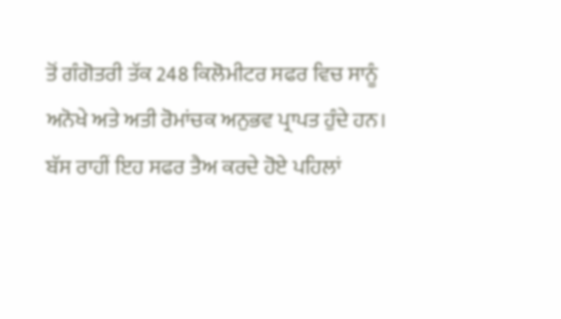ਤੋਂ ਗੰਗੋਤਰੀ ਤੱਕ 248 ਕਿਲੋਮੀਟਰ ਸਫਰ ਵਿਚ ਸਾਨੂੰ ਅਨੋਖੇ ਅਤੇ ਅਤੀ ਰੋਮਾਂਚਕ ਅਨੁਭਵ ਪ੍ਰਾਪਤ ਹੁੰਦੇ ਹਨ।
ਬੱਸ ਰਾਹੀਂ ਇਹ ਸਫਰ ਤੈਅ ਕਰਦੇ ਹੋਏ ਪਹਿਲਾਂ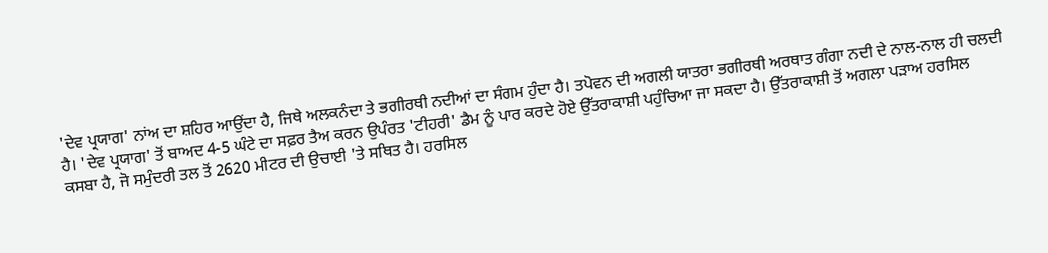'ਦੇਵ ਪ੍ਰਯਾਗ' ਨਾਂਅ ਦਾ ਸ਼ਹਿਰ ਆਉਂਦਾ ਹੈ, ਜਿਥੇ ਅਲਕਨੰਦਾ ਤੇ ਭਗੀਰਥੀ ਨਦੀਆਂ ਦਾ ਸੰਗਮ ਹੁੰਦਾ ਹੈ। ਤਪੋਵਨ ਦੀ ਅਗਲੀ ਯਾਤਰਾ ਭਗੀਰਥੀ ਅਰਥਾਤ ਗੰਗਾ ਨਦੀ ਦੇ ਨਾਲ-ਨਾਲ ਹੀ ਚਲਦੀ ਹੈ। 'ਦੇਵ ਪ੍ਰਯਾਗ' ਤੋਂ ਬਾਅਦ 4-5 ਘੰਟੇ ਦਾ ਸਫ਼ਰ ਤੈਅ ਕਰਨ ਉਪੰਰਤ 'ਟੀਹਰੀ' ਡੈਮ ਨੂੰ ਪਾਰ ਕਰਦੇ ਹੋਏ ਉੱਤਰਾਕਾਸ਼ੀ ਪਹੁੰਚਿਆ ਜਾ ਸਕਦਾ ਹੈ। ਉੱਤਰਾਕਾਸ਼ੀ ਤੋਂ ਅਗਲਾ ਪੜਾਅ ਹਰਸਿਲ ਕਸਬਾ ਹੈ, ਜੋ ਸਮੁੰਦਰੀ ਤਲ ਤੋਂ 2620 ਮੀਟਰ ਦੀ ਉਚਾਈ 'ਤੇ ਸਥਿਤ ਹੈ। ਹਰਸਿਲ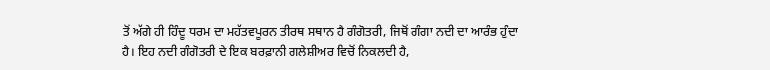ਤੋਂ ਅੱਗੇ ਹੀ ਹਿੰਦੂ ਧਰਮ ਦਾ ਮਹੱਤਵਪੂਰਨ ਤੀਰਥ ਸਥਾਨ ਹੈ ਗੰਗੋਤਰੀ, ਜਿਥੋਂ ਗੰਗਾ ਨਦੀ ਦਾ ਆਰੰਭ ਹੁੰਦਾ ਹੈ। ਇਹ ਨਦੀ ਗੰਗੋਤਰੀ ਦੇ ਇਕ ਬਰਫ਼ਾਨੀ ਗਲੇਸ਼ੀਅਰ ਵਿਚੋਂ ਨਿਕਲਦੀ ਹੈ,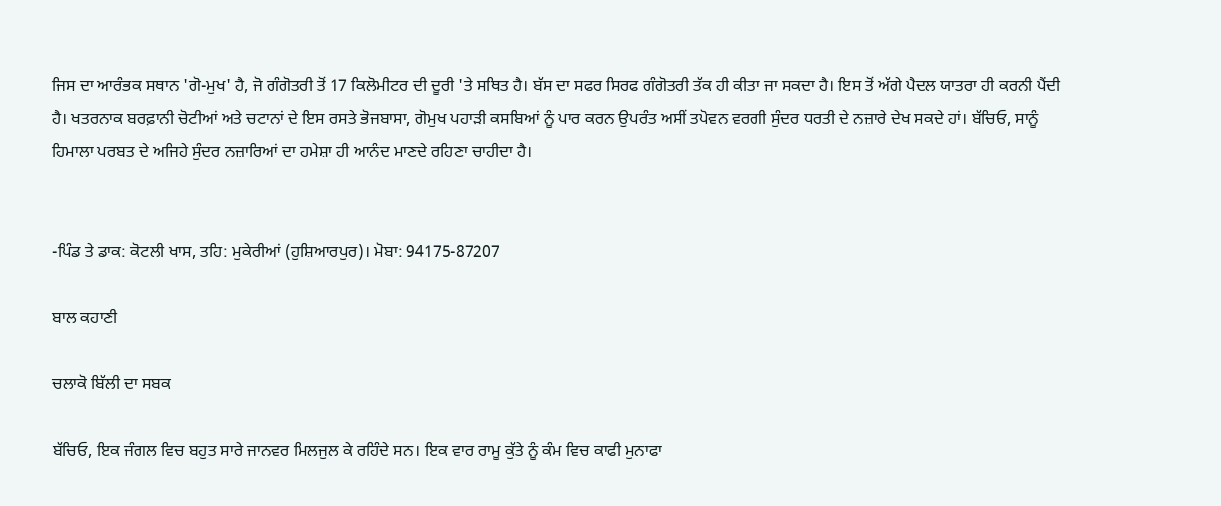ਜਿਸ ਦਾ ਆਰੰਭਕ ਸਥਾਨ 'ਗੋ-ਮੁਖ' ਹੈ, ਜੋ ਗੰਗੋਤਰੀ ਤੋਂ 17 ਕਿਲੋਮੀਟਰ ਦੀ ਦੂਰੀ 'ਤੇ ਸਥਿਤ ਹੈ। ਬੱਸ ਦਾ ਸਫਰ ਸਿਰਫ ਗੰਗੋਤਰੀ ਤੱਕ ਹੀ ਕੀਤਾ ਜਾ ਸਕਦਾ ਹੈ। ਇਸ ਤੋਂ ਅੱਗੇ ਪੈਦਲ ਯਾਤਰਾ ਹੀ ਕਰਨੀ ਪੈਂਦੀ ਹੈ। ਖਤਰਨਾਕ ਬਰਫ਼ਾਨੀ ਚੋਟੀਆਂ ਅਤੇ ਚਟਾਨਾਂ ਦੇ ਇਸ ਰਸਤੇ ਭੋਜਬਾਸਾ, ਗੋਮੁਖ ਪਹਾੜੀ ਕਸਬਿਆਂ ਨੂੰ ਪਾਰ ਕਰਨ ਉਪਰੰਤ ਅਸੀਂ ਤਪੋਵਨ ਵਰਗੀ ਸੁੰਦਰ ਧਰਤੀ ਦੇ ਨਜ਼ਾਰੇ ਦੇਖ ਸਕਦੇ ਹਾਂ। ਬੱਚਿਓ, ਸਾਨੂੰ ਹਿਮਾਲਾ ਪਰਬਤ ਦੇ ਅਜਿਹੇ ਸੁੰਦਰ ਨਜ਼ਾਰਿਆਂ ਦਾ ਹਮੇਸ਼ਾ ਹੀ ਆਨੰਦ ਮਾਣਦੇ ਰਹਿਣਾ ਚਾਹੀਦਾ ਹੈ।


-ਪਿੰਡ ਤੇ ਡਾਕ: ਕੋਟਲੀ ਖਾਸ, ਤਹਿ: ਮੁਕੇਰੀਆਂ (ਹੁਸ਼ਿਆਰਪੁਰ)। ਮੋਬਾ: 94175-87207

ਬਾਲ ਕਹਾਣੀ

ਚਲਾਕੋ ਬਿੱਲੀ ਦਾ ਸਬਕ

ਬੱਚਿਓ, ਇਕ ਜੰਗਲ ਵਿਚ ਬਹੁਤ ਸਾਰੇ ਜਾਨਵਰ ਮਿਲਜੁਲ ਕੇ ਰਹਿੰਦੇ ਸਨ। ਇਕ ਵਾਰ ਰਾਮੂ ਕੁੱਤੇ ਨੂੰ ਕੰਮ ਵਿਚ ਕਾਫੀ ਮੁਨਾਫਾ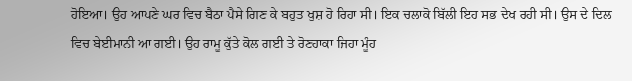ਹੋਇਆ। ਉਹ ਆਪਣੇ ਘਰ ਵਿਚ ਬੈਠਾ ਪੈਸੇ ਗਿਣ ਕੇ ਬਹੁਤ ਖੁਸ਼ ਹੋ ਰਿਹਾ ਸੀ। ਇਕ ਚਲਾਕੋ ਬਿੱਲੀ ਇਹ ਸਭ ਦੇਖ ਰਹੀ ਸੀ। ਉਸ ਦੇ ਦਿਲ ਵਿਚ ਬੇਈਮਾਨੀ ਆ ਗਈ। ਉਹ ਰਾਮੂ ਕੁੱਤੇ ਕੋਲ ਗਈ ਤੇ ਰੋਣਹਾਕਾ ਜਿਹਾ ਮੂੰਹ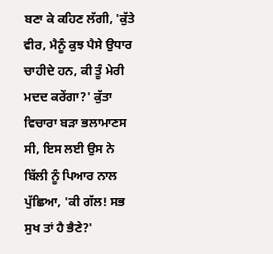ਬਣਾ ਕੇ ਕਹਿਣ ਲੱਗੀ, 'ਕੁੱਤੇ ਵੀਰ, ਮੈਨੂੰ ਕੁਝ ਪੈਸੇ ਉਧਾਰ ਚਾਹੀਦੇ ਹਨ, ਕੀ ਤੂੰ ਮੇਰੀ ਮਦਦ ਕਰੇਂਗਾ?' ਕੁੱਤਾ ਵਿਚਾਰਾ ਬੜਾ ਭਲਾਮਾਣਸ ਸੀ, ਇਸ ਲਈ ਉਸ ਨੇ ਬਿੱਲੀ ਨੂੰ ਪਿਆਰ ਨਾਲ ਪੁੱਛਿਆ, 'ਕੀ ਗੱਲ! ਸਭ ਸੁਖ ਤਾਂ ਹੈ ਭੈਣੇ?'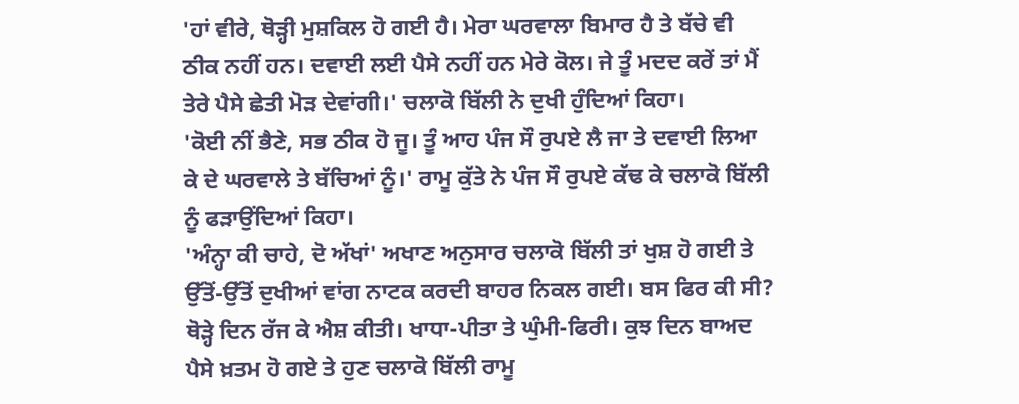'ਹਾਂ ਵੀਰੇ, ਥੋੜ੍ਹੀ ਮੁਸ਼ਕਿਲ ਹੋ ਗਈ ਹੈ। ਮੇਰਾ ਘਰਵਾਲਾ ਬਿਮਾਰ ਹੈ ਤੇ ਬੱਚੇ ਵੀ ਠੀਕ ਨਹੀਂ ਹਨ। ਦਵਾਈ ਲਈ ਪੈਸੇ ਨਹੀਂ ਹਨ ਮੇਰੇ ਕੋਲ। ਜੇ ਤੂੰ ਮਦਦ ਕਰੇਂ ਤਾਂ ਮੈਂ ਤੇਰੇ ਪੈਸੇ ਛੇਤੀ ਮੋੜ ਦੇਵਾਂਗੀ।' ਚਲਾਕੋ ਬਿੱਲੀ ਨੇ ਦੁਖੀ ਹੁੰਦਿਆਂ ਕਿਹਾ।
'ਕੋਈ ਨੀਂ ਭੈਣੇ, ਸਭ ਠੀਕ ਹੋ ਜੂ। ਤੂੰ ਆਹ ਪੰਜ ਸੌ ਰੁਪਏ ਲੈ ਜਾ ਤੇ ਦਵਾਈ ਲਿਆ ਕੇ ਦੇ ਘਰਵਾਲੇ ਤੇ ਬੱਚਿਆਂ ਨੂੰ।' ਰਾਮੂ ਕੁੱਤੇ ਨੇ ਪੰਜ ਸੌ ਰੁਪਏ ਕੱਢ ਕੇ ਚਲਾਕੋ ਬਿੱਲੀ ਨੂੰ ਫੜਾਉਂਦਿਆਂ ਕਿਹਾ।
'ਅੰਨ੍ਹਾ ਕੀ ਚਾਹੇ, ਦੋ ਅੱਖਾਂ' ਅਖਾਣ ਅਨੁਸਾਰ ਚਲਾਕੋ ਬਿੱਲੀ ਤਾਂ ਖੁਸ਼ ਹੋ ਗਈ ਤੇ ਉੱਤੋਂ-ਉੱਤੋਂ ਦੁਖੀਆਂ ਵਾਂਗ ਨਾਟਕ ਕਰਦੀ ਬਾਹਰ ਨਿਕਲ ਗਈ। ਬਸ ਫਿਰ ਕੀ ਸੀ? ਥੋੜ੍ਹੇ ਦਿਨ ਰੱਜ ਕੇ ਐਸ਼ ਕੀਤੀ। ਖਾਧਾ-ਪੀਤਾ ਤੇ ਘੁੰਮੀ-ਫਿਰੀ। ਕੁਝ ਦਿਨ ਬਾਅਦ ਪੈਸੇ ਖ਼ਤਮ ਹੋ ਗਏ ਤੇ ਹੁਣ ਚਲਾਕੋ ਬਿੱਲੀ ਰਾਮੂ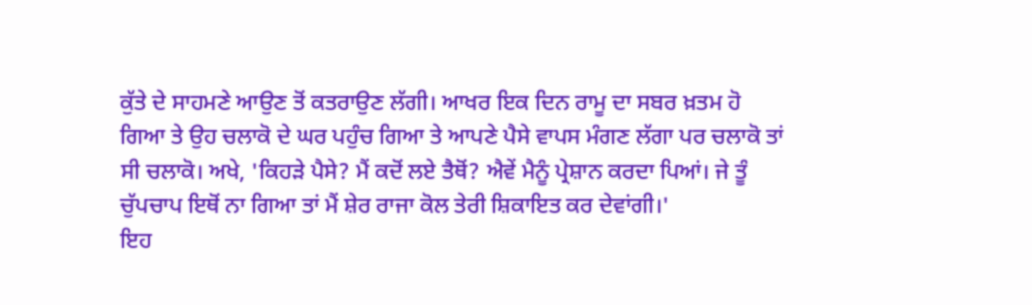ਕੁੱਤੇ ਦੇ ਸਾਹਮਣੇ ਆਉਣ ਤੋਂ ਕਤਰਾਉਣ ਲੱਗੀ। ਆਖਰ ਇਕ ਦਿਨ ਰਾਮੂ ਦਾ ਸਬਰ ਖ਼ਤਮ ਹੋ ਗਿਆ ਤੇ ਉਹ ਚਲਾਕੋ ਦੇ ਘਰ ਪਹੁੰਚ ਗਿਆ ਤੇ ਆਪਣੇ ਪੈਸੇ ਵਾਪਸ ਮੰਗਣ ਲੱਗਾ ਪਰ ਚਲਾਕੋ ਤਾਂ ਸੀ ਚਲਾਕੋ। ਅਖੇ, 'ਕਿਹੜੇ ਪੈਸੇ? ਮੈਂ ਕਦੋਂ ਲਏ ਤੈਥੋਂ? ਐਵੇਂ ਮੈਨੂੰ ਪ੍ਰੇਸ਼ਾਨ ਕਰਦਾ ਪਿਆਂ। ਜੇ ਤੂੰ ਚੁੱਪਚਾਪ ਇਥੋਂ ਨਾ ਗਿਆ ਤਾਂ ਮੈਂ ਸ਼ੇਰ ਰਾਜਾ ਕੋਲ ਤੇਰੀ ਸ਼ਿਕਾਇਤ ਕਰ ਦੇਵਾਂਗੀ।'
ਇਹ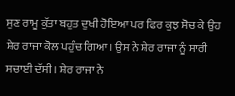ਸੁਣ ਰਾਮੂ ਕੁੱਤਾ ਬਹੁਤ ਦੁਖੀ ਹੋਇਆ ਪਰ ਫਿਰ ਕੁਝ ਸੋਚ ਕੇ ਉਹ ਸ਼ੇਰ ਰਾਜਾ ਕੋਲ ਪਹੁੰਚ ਗਿਆ। ਉਸ ਨੇ ਸ਼ੇਰ ਰਾਜਾ ਨੂੰ ਸਾਰੀ ਸਚਾਈ ਦੱਸੀ। ਸ਼ੇਰ ਰਾਜਾ ਨੇ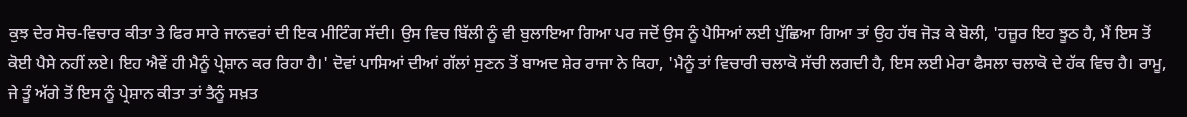ਕੁਝ ਦੇਰ ਸੋਚ-ਵਿਚਾਰ ਕੀਤਾ ਤੇ ਫਿਰ ਸਾਰੇ ਜਾਨਵਰਾਂ ਦੀ ਇਕ ਮੀਟਿੰਗ ਸੱਦੀ। ਉਸ ਵਿਚ ਬਿੱਲੀ ਨੂੰ ਵੀ ਬੁਲਾਇਆ ਗਿਆ ਪਰ ਜਦੋਂ ਉਸ ਨੂੰ ਪੈਸਿਆਂ ਲਈ ਪੁੱਛਿਆ ਗਿਆ ਤਾਂ ਉਹ ਹੱਥ ਜੋੜ ਕੇ ਬੋਲੀ, 'ਹਜ਼ੂਰ ਇਹ ਝੂਠ ਹੈ, ਮੈਂ ਇਸ ਤੋਂ ਕੋਈ ਪੈਸੇ ਨਹੀਂ ਲਏ। ਇਹ ਐਵੇਂ ਹੀ ਮੈਨੂੰ ਪ੍ਰੇਸ਼ਾਨ ਕਰ ਰਿਹਾ ਹੈ।' ਦੋਵਾਂ ਪਾਸਿਆਂ ਦੀਆਂ ਗੱਲਾਂ ਸੁਣਨ ਤੋਂ ਬਾਅਦ ਸ਼ੇਰ ਰਾਜਾ ਨੇ ਕਿਹਾ, 'ਮੈਨੂੰ ਤਾਂ ਵਿਚਾਰੀ ਚਲਾਕੋ ਸੱਚੀ ਲਗਦੀ ਹੈ, ਇਸ ਲਈ ਮੇਰਾ ਫੈਸਲਾ ਚਲਾਕੋ ਦੇ ਹੱਕ ਵਿਚ ਹੈ। ਰਾਮੂ, ਜੇ ਤੂੰ ਅੱਗੇ ਤੋਂ ਇਸ ਨੂੰ ਪ੍ਰੇਸ਼ਾਨ ਕੀਤਾ ਤਾਂ ਤੈਨੂੰ ਸਖ਼ਤ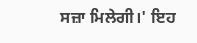ਸਜ਼ਾ ਮਿਲੇਗੀ।' ਇਹ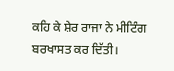ਕਹਿ ਕੇ ਸ਼ੇਰ ਰਾਜਾ ਨੇ ਮੀਟਿੰਗ ਬਰਖਾਸਤ ਕਰ ਦਿੱਤੀ।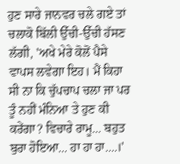ਹੁਣ ਸਾਰੇ ਜਾਨਵਰ ਚਲੇ ਗਏ ਤਾਂ ਚਲਾਕੋ ਬਿੱਲੀ ਉੱਚੀ-ਉੱਚੀ ਹੱਸਣ ਲੱਗੀ, 'ਅਖੇ ਮੇਰੇ ਕੋਲੋਂ ਪੈਸੇ ਵਾਪਸ ਲਵੇਗਾ ਇਹ। ਮੈਂ ਕਿਹਾ ਸੀ ਨਾ ਕਿ ਚੁੱਪਚਾਪ ਚਲਾ ਜਾ ਪਰ ਤੂੰ ਨਹੀਂ ਮੰਨਿਆ ਤੇ ਹੁਣ ਕੀ ਕਰੇਂਗਾ? ਵਿਚਾਰੇ ਰਾਮੂ... ਬਹੁਤ ਬੁਰਾ ਹੋਇਆ... ਹਾ ਹਾ ਹਾ....।'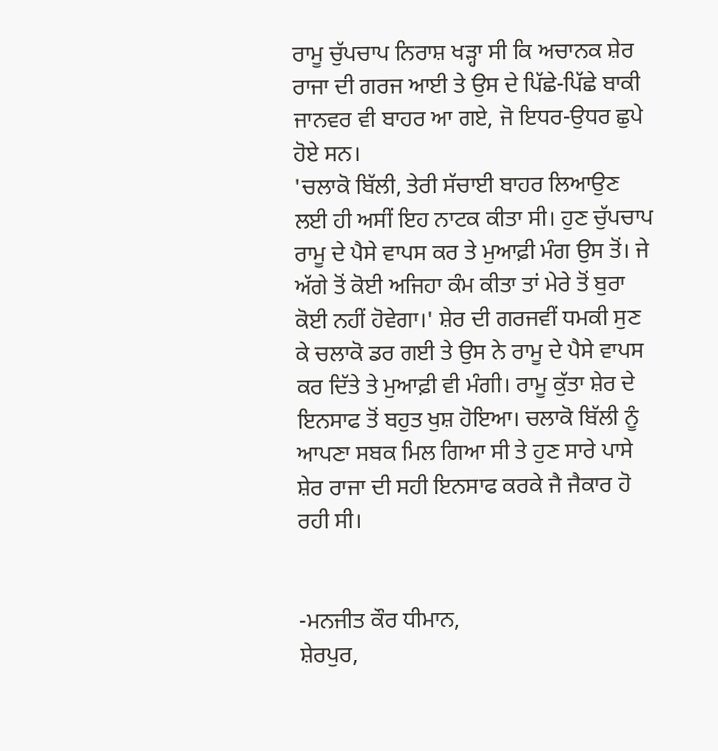ਰਾਮੂ ਚੁੱਪਚਾਪ ਨਿਰਾਸ਼ ਖੜ੍ਹਾ ਸੀ ਕਿ ਅਚਾਨਕ ਸ਼ੇਰ ਰਾਜਾ ਦੀ ਗਰਜ ਆਈ ਤੇ ਉਸ ਦੇ ਪਿੱਛੇ-ਪਿੱਛੇ ਬਾਕੀ ਜਾਨਵਰ ਵੀ ਬਾਹਰ ਆ ਗਏ, ਜੋ ਇਧਰ-ਉਧਰ ਛੁਪੇ ਹੋਏ ਸਨ।
'ਚਲਾਕੋ ਬਿੱਲੀ, ਤੇਰੀ ਸੱਚਾਈ ਬਾਹਰ ਲਿਆਉਣ ਲਈ ਹੀ ਅਸੀਂ ਇਹ ਨਾਟਕ ਕੀਤਾ ਸੀ। ਹੁਣ ਚੁੱਪਚਾਪ ਰਾਮੂ ਦੇ ਪੈਸੇ ਵਾਪਸ ਕਰ ਤੇ ਮੁਆਫ਼ੀ ਮੰਗ ਉਸ ਤੋਂ। ਜੇ ਅੱਗੇ ਤੋਂ ਕੋਈ ਅਜਿਹਾ ਕੰਮ ਕੀਤਾ ਤਾਂ ਮੇਰੇ ਤੋਂ ਬੁਰਾ ਕੋਈ ਨਹੀਂ ਹੋਵੇਗਾ।' ਸ਼ੇਰ ਦੀ ਗਰਜਵੀਂ ਧਮਕੀ ਸੁਣ ਕੇ ਚਲਾਕੋ ਡਰ ਗਈ ਤੇ ਉਸ ਨੇ ਰਾਮੂ ਦੇ ਪੈਸੇ ਵਾਪਸ ਕਰ ਦਿੱਤੇ ਤੇ ਮੁਆਫ਼ੀ ਵੀ ਮੰਗੀ। ਰਾਮੂ ਕੁੱਤਾ ਸ਼ੇਰ ਦੇ ਇਨਸਾਫ ਤੋਂ ਬਹੁਤ ਖੁਸ਼ ਹੋਇਆ। ਚਲਾਕੋ ਬਿੱਲੀ ਨੂੰ ਆਪਣਾ ਸਬਕ ਮਿਲ ਗਿਆ ਸੀ ਤੇ ਹੁਣ ਸਾਰੇ ਪਾਸੇ ਸ਼ੇਰ ਰਾਜਾ ਦੀ ਸਹੀ ਇਨਸਾਫ ਕਰਕੇ ਜੈ ਜੈਕਾਰ ਹੋ ਰਹੀ ਸੀ।


-ਮਨਜੀਤ ਕੌਰ ਧੀਮਾਨ,
ਸ਼ੇਰਪੁਰ,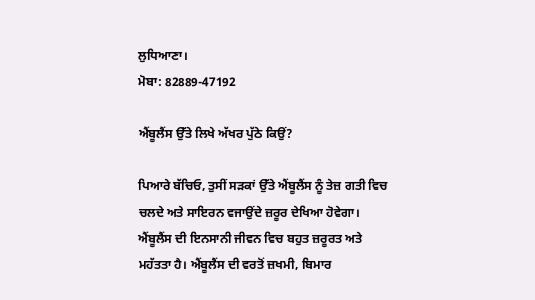ਲੁਧਿਆਣਾ।
ਮੋਬਾ: 82889-47192

ਐਂਬੂਲੈਂਸ ਉੱਤੇ ਲਿਖੇ ਅੱਖਰ ਪੁੱਠੇ ਕਿਉਂ?

ਪਿਆਰੇ ਬੱਚਿਓ, ਤੁਸੀਂ ਸੜਕਾਂ ਉੱਤੇ ਐਂਬੂਲੈਂਸ ਨੂੰ ਤੇਜ਼ ਗਤੀ ਵਿਚ ਚਲਦੇ ਅਤੇ ਸਾਇਰਨ ਵਜਾਉਂਦੇ ਜ਼ਰੂਰ ਦੇਖਿਆ ਹੋਵੇਗਾ। ਐਂਬੂਲੈਂਸ ਦੀ ਇਨਸਾਨੀ ਜੀਵਨ ਵਿਚ ਬਹੁਤ ਜ਼ਰੂਰਤ ਅਤੇ ਮਹੱਤਤਾ ਹੈ। ਐਂਬੂਲੈਂਸ ਦੀ ਵਰਤੋਂ ਜ਼ਖਮੀ, ਬਿਮਾਰ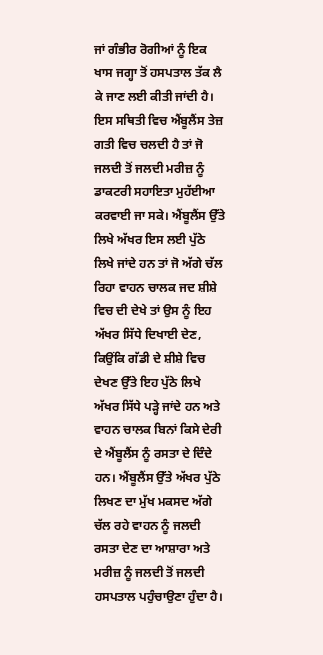ਜਾਂ ਗੰਭੀਰ ਰੋਗੀਆਂ ਨੂੰ ਇਕ ਖਾਸ ਜਗ੍ਹਾ ਤੋਂ ਹਸਪਤਾਲ ਤੱਕ ਲੈ ਕੇ ਜਾਣ ਲਈ ਕੀਤੀ ਜਾਂਦੀ ਹੈ। ਇਸ ਸਥਿਤੀ ਵਿਚ ਐਂਬੂਲੈਂਸ ਤੇਜ਼ ਗਤੀ ਵਿਚ ਚਲਦੀ ਹੈ ਤਾਂ ਜੋ ਜਲਦੀ ਤੋਂ ਜਲਦੀ ਮਰੀਜ਼ ਨੂੰ ਡਾਕਟਰੀ ਸਹਾਇਤਾ ਮੁਹੱਈਆ ਕਰਵਾਈ ਜਾ ਸਕੇ। ਐਂਬੂਲੈਂਸ ਉੱਤੇ ਲਿਖੇ ਅੱਖਰ ਇਸ ਲਈ ਪੁੱਠੇ ਲਿਖੇ ਜਾਂਦੇ ਹਨ ਤਾਂ ਜੋ ਅੱਗੇ ਚੱਲ ਰਿਹਾ ਵਾਹਨ ਚਾਲਕ ਜਦ ਸ਼ੀਸ਼ੇ ਵਿਚ ਦੀ ਦੇਖੇ ਤਾਂ ਉਸ ਨੂੰ ਇਹ ਅੱਖਰ ਸਿੱਧੇ ਦਿਖਾਈ ਦੇਣ, ਕਿਉਂਕਿ ਗੱਡੀ ਦੇ ਸ਼ੀਸ਼ੇ ਵਿਚ ਦੇਖਣ ਉੱਤੇ ਇਹ ਪੁੱਠੇ ਲਿਖੇ ਅੱਖਰ ਸਿੱਧੇ ਪੜ੍ਹੇ ਜਾਂਦੇ ਹਨ ਅਤੇ ਵਾਹਨ ਚਾਲਕ ਬਿਨਾਂ ਕਿਸੇ ਦੇਰੀ ਦੇ ਐਂਬੂਲੈਂਸ ਨੂੰ ਰਸਤਾ ਦੇ ਦਿੰਦੇ ਹਨ। ਐਂਬੂਲੈਂਸ ਉੱਤੇ ਅੱਖਰ ਪੁੱਠੇ ਲਿਖਣ ਦਾ ਮੁੱਖ ਮਕਸਦ ਅੱਗੇ ਚੱਲ ਰਹੇ ਵਾਹਨ ਨੂੰ ਜਲਦੀ ਰਸਤਾ ਦੇਣ ਦਾ ਆਸ਼ਾਰਾ ਅਤੇ ਮਰੀਜ਼ ਨੂੰ ਜਲਦੀ ਤੋਂ ਜਲਦੀ ਹਸਪਤਾਲ ਪਹੁੰਚਾਉਣਾ ਹੁੰਦਾ ਹੈ।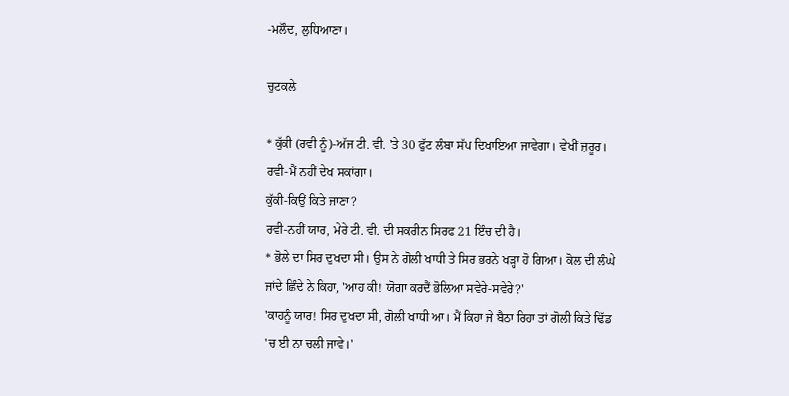-ਮਲੌਦ, ਲੁਧਿਆਣਾ।

ਚੁਟਕਲੇ

* ਕੁੱਕੀ (ਰਵੀ ਨੂੰ)-ਅੱਜ ਟੀ. ਵੀ. 'ਤੇ 30 ਫੁੱਟ ਲੰਬਾ ਸੱਪ ਦਿਖਾਇਆ ਜਾਵੇਗਾ। ਵੇਖੀਂ ਜ਼ਰੂਰ।
ਰਵੀ-ਮੈਂ ਨਹੀਂ ਦੇਖ ਸਕਾਂਗਾ।
ਕੁੱਕੀ-ਕਿਉਂ ਕਿਤੇ ਜਾਣਾ?
ਰਵੀ-ਨਹੀਂ ਯਾਰ, ਮੇਰੇ ਟੀ. ਵੀ. ਦੀ ਸਕਰੀਨ ਸਿਰਫ 21 ਇੰਚ ਦੀ ਹੈ।
* ਭੋਲੇ ਦਾ ਸਿਰ ਦੁਖਦਾ ਸੀ। ਉਸ ਨੇ ਗੋਲੀ ਖਾਧੀ ਤੇ ਸਿਰ ਭਰਨੇ ਖੜ੍ਹਾ ਹੋ ਗਿਆ। ਕੋਲ ਦੀ ਲੰਘੇ ਜਾਂਦੇ ਛਿੰਦੇ ਨੇ ਕਿਹਾ, 'ਆਹ ਕੀ! ਯੋਗਾ ਕਰਦੈਂ ਭੋਲਿਆ ਸਵੇਰੇ-ਸਵੇਰੇ?'
'ਕਾਹਨੂੰ ਯਾਰ! ਸਿਰ ਦੁਖਦਾ ਸੀ, ਗੋਲੀ ਖਾਧੀ ਆ। ਮੈਂ ਕਿਹਾ ਜੇ ਬੈਠਾ ਰਿਹਾ ਤਾਂ ਗੋਲੀ ਕਿਤੇ ਢਿੱਡ 'ਚ ਈ ਨਾ ਚਲੀ ਜਾਵੇ।'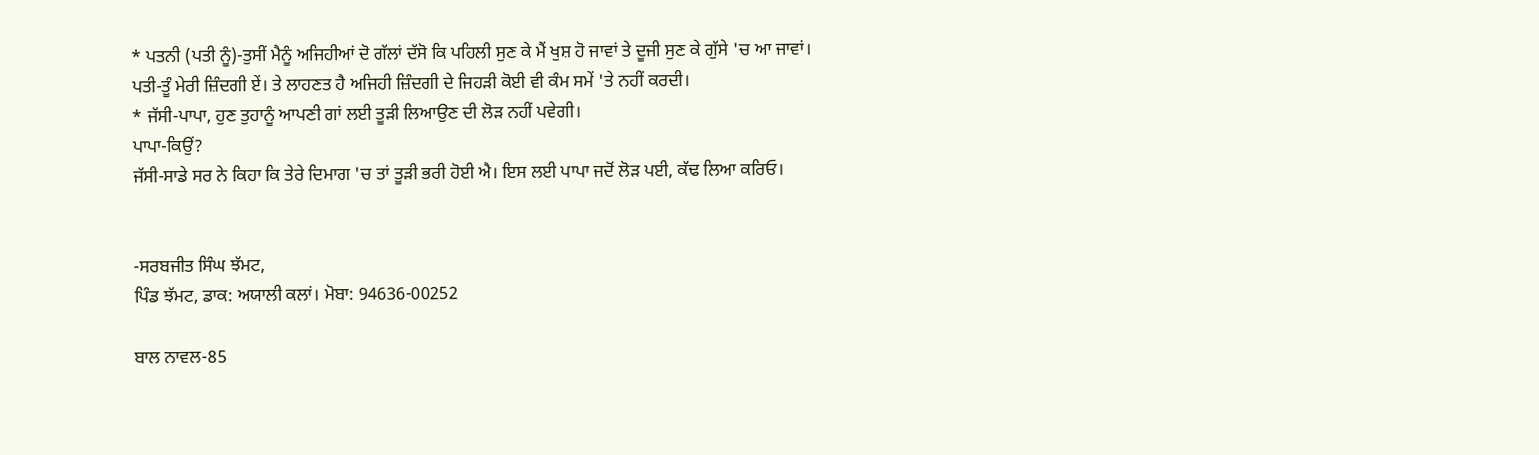* ਪਤਨੀ (ਪਤੀ ਨੂੰ)-ਤੁਸੀਂ ਮੈਨੂੰ ਅਜਿਹੀਆਂ ਦੋ ਗੱਲਾਂ ਦੱਸੋ ਕਿ ਪਹਿਲੀ ਸੁਣ ਕੇ ਮੈਂ ਖੁਸ਼ ਹੋ ਜਾਵਾਂ ਤੇ ਦੂਜੀ ਸੁਣ ਕੇ ਗੁੱਸੇ 'ਚ ਆ ਜਾਵਾਂ।
ਪਤੀ-ਤੂੰ ਮੇਰੀ ਜ਼ਿੰਦਗੀ ਏਂ। ਤੇ ਲਾਹਣਤ ਹੈ ਅਜਿਹੀ ਜ਼ਿੰਦਗੀ ਦੇ ਜਿਹੜੀ ਕੋਈ ਵੀ ਕੰਮ ਸਮੇਂ 'ਤੇ ਨਹੀਂ ਕਰਦੀ।
* ਜੱਸੀ-ਪਾਪਾ, ਹੁਣ ਤੁਹਾਨੂੰ ਆਪਣੀ ਗਾਂ ਲਈ ਤੂੜੀ ਲਿਆਉਣ ਦੀ ਲੋੜ ਨਹੀਂ ਪਵੇਗੀ।
ਪਾਪਾ-ਕਿਉਂ?
ਜੱਸੀ-ਸਾਡੇ ਸਰ ਨੇ ਕਿਹਾ ਕਿ ਤੇਰੇ ਦਿਮਾਗ 'ਚ ਤਾਂ ਤੂੜੀ ਭਰੀ ਹੋਈ ਐ। ਇਸ ਲਈ ਪਾਪਾ ਜਦੋਂ ਲੋੜ ਪਈ, ਕੱਢ ਲਿਆ ਕਰਿਓ।


-ਸਰਬਜੀਤ ਸਿੰਘ ਝੱਮਟ,
ਪਿੰਡ ਝੱਮਟ, ਡਾਕ: ਅਯਾਲੀ ਕਲਾਂ। ਮੋਬਾ: 94636-00252

ਬਾਲ ਨਾਵਲ-85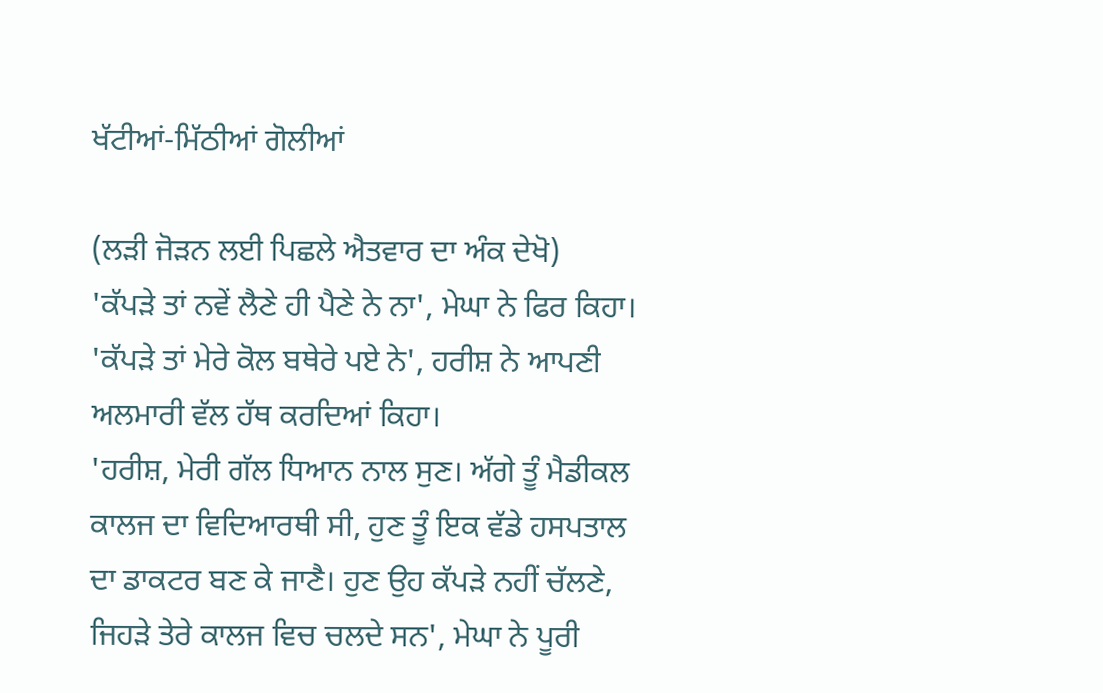ਖੱਟੀਆਂ-ਮਿੱਠੀਆਂ ਗੋਲੀਆਂ

(ਲੜੀ ਜੋੜਨ ਲਈ ਪਿਛਲੇ ਐਤਵਾਰ ਦਾ ਅੰਕ ਦੇਖੋ)
'ਕੱਪੜੇ ਤਾਂ ਨਵੇਂ ਲੈਣੇ ਹੀ ਪੈਣੇ ਨੇ ਨਾ', ਮੇਘਾ ਨੇ ਫਿਰ ਕਿਹਾ।
'ਕੱਪੜੇ ਤਾਂ ਮੇਰੇ ਕੋਲ ਬਥੇਰੇ ਪਏ ਨੇ', ਹਰੀਸ਼ ਨੇ ਆਪਣੀ ਅਲਮਾਰੀ ਵੱਲ ਹੱਥ ਕਰਦਿਆਂ ਕਿਹਾ।
'ਹਰੀਸ਼, ਮੇਰੀ ਗੱਲ ਧਿਆਨ ਨਾਲ ਸੁਣ। ਅੱਗੇ ਤੂੰ ਮੈਡੀਕਲ ਕਾਲਜ ਦਾ ਵਿਦਿਆਰਥੀ ਸੀ, ਹੁਣ ਤੂੰ ਇਕ ਵੱਡੇ ਹਸਪਤਾਲ ਦਾ ਡਾਕਟਰ ਬਣ ਕੇ ਜਾਣੈ। ਹੁਣ ਉਹ ਕੱਪੜੇ ਨਹੀਂ ਚੱਲਣੇ, ਜਿਹੜੇ ਤੇਰੇ ਕਾਲਜ ਵਿਚ ਚਲਦੇ ਸਨ', ਮੇਘਾ ਨੇ ਪੂਰੀ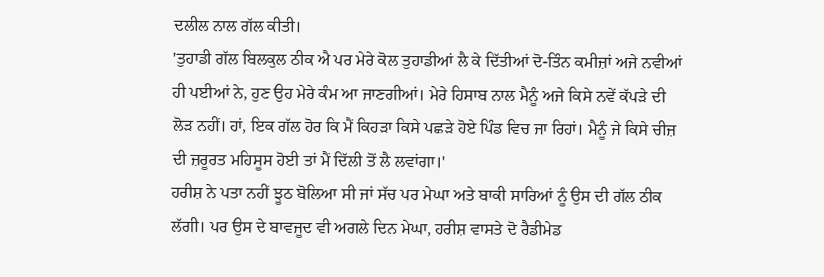ਦਲੀਲ ਨਾਲ ਗੱਲ ਕੀਤੀ।
'ਤੁਹਾਡੀ ਗੱਲ ਬਿਲਕੁਲ ਠੀਕ ਐ ਪਰ ਮੇਰੇ ਕੋਲ ਤੁਹਾਡੀਆਂ ਲੈ ਕੇ ਦਿੱਤੀਆਂ ਦੋ-ਤਿੰਨ ਕਮੀਜ਼ਾਂ ਅਜੇ ਨਵੀਆਂ ਹੀ ਪਈਆਂ ਨੇ, ਹੁਣ ਉਹ ਮੇਰੇ ਕੰਮ ਆ ਜਾਣਗੀਆਂ। ਮੇਰੇ ਹਿਸਾਬ ਨਾਲ ਮੈਨੂੰ ਅਜੇ ਕਿਸੇ ਨਵੇਂ ਕੱਪੜੇ ਦੀ ਲੋੜ ਨਹੀਂ। ਹਾਂ, ਇਕ ਗੱਲ ਹੋਰ ਕਿ ਮੈਂ ਕਿਹੜਾ ਕਿਸੇ ਪਛੜੇ ਹੋਏ ਪਿੰਡ ਵਿਚ ਜਾ ਰਿਹਾਂ। ਮੈਨੂੰ ਜੇ ਕਿਸੇ ਚੀਜ਼ ਦੀ ਜ਼ਰੂਰਤ ਮਹਿਸੂਸ ਹੋਈ ਤਾਂ ਮੈਂ ਦਿੱਲੀ ਤੋਂ ਲੈ ਲਵਾਂਗਾ।'
ਹਰੀਸ਼ ਨੇ ਪਤਾ ਨਹੀਂ ਝੂਠ ਬੋਲਿਆ ਸੀ ਜਾਂ ਸੱਚ ਪਰ ਮੇਘਾ ਅਤੇ ਬਾਕੀ ਸਾਰਿਆਂ ਨੂੰ ਉਸ ਦੀ ਗੱਲ ਠੀਕ ਲੱਗੀ। ਪਰ ਉਸ ਦੇ ਬਾਵਜੂਦ ਵੀ ਅਗਲੇ ਦਿਨ ਮੇਘਾ, ਹਰੀਸ਼ ਵਾਸਤੇ ਦੋ ਰੈਡੀਮੇਡ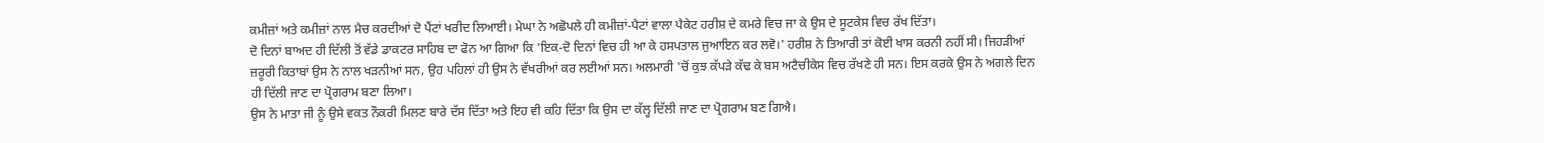ਕਮੀਜ਼ਾਂ ਅਤੇ ਕਮੀਜ਼ਾਂ ਨਾਲ ਮੈਚ ਕਰਦੀਆਂ ਦੋ ਪੈਂਟਾਂ ਖਰੀਦ ਲਿਆਈ। ਮੇਘਾ ਨੇ ਅਛੋਪਲੇ ਹੀ ਕਮੀਜ਼ਾਂ-ਪੈਟਾਂ ਵਾਲਾ ਪੈਕੇਟ ਹਰੀਸ਼ ਦੇ ਕਮਰੇ ਵਿਚ ਜਾ ਕੇ ਉਸ ਦੇ ਸੂਟਕੇਸ ਵਿਚ ਰੱਖ ਦਿੱਤਾ।
ਦੋ ਦਿਨਾਂ ਬਾਅਦ ਹੀ ਦਿੱਲੀ ਤੋਂ ਵੱਡੇ ਡਾਕਟਰ ਸਾਹਿਬ ਦਾ ਫੋਨ ਆ ਗਿਆ ਕਿ 'ਇਕ-ਦੋ ਦਿਨਾਂ ਵਿਚ ਹੀ ਆ ਕੇ ਹਸਪਤਾਲ ਜੁਆਇਨ ਕਰ ਲਵੋ।' ਹਰੀਸ਼ ਨੇ ਤਿਆਰੀ ਤਾਂ ਕੋਈ ਖਾਸ ਕਰਨੀ ਨਹੀਂ ਸੀ। ਜਿਹੜੀਆਂ ਜ਼ਰੂਰੀ ਕਿਤਾਬਾਂ ਉਸ ਨੇ ਨਾਲ ਖੜਨੀਆਂ ਸਨ, ਉਹ ਪਹਿਲਾਂ ਹੀ ਉਸ ਨੇ ਵੱਖਰੀਆਂ ਕਰ ਲਈਆਂ ਸਨ। ਅਲਮਾਰੀ 'ਚੋਂ ਕੁਝ ਕੱਪੜੇ ਕੱਢ ਕੇ ਬਸ ਅਟੈਚੀਕੇਸ ਵਿਚ ਰੱਖਣੇ ਹੀ ਸਨ। ਇਸ ਕਰਕੇ ਉਸ ਨੇ ਅਗਲੇ ਦਿਨ ਹੀ ਦਿੱਲੀ ਜਾਣ ਦਾ ਪ੍ਰੋਗਰਾਮ ਬਣਾ ਲਿਆ।
ਉਸ ਨੇ ਮਾਤਾ ਜੀ ਨੂੰ ਉਸੇ ਵਕਤ ਨੌਕਰੀ ਮਿਲਣ ਬਾਰੇ ਦੱਸ ਦਿੱਤਾ ਅਤੇ ਇਹ ਵੀ ਕਹਿ ਦਿੱਤਾ ਕਿ ਉਸ ਦਾ ਕੱਲ੍ਹ ਦਿੱਲੀ ਜਾਣ ਦਾ ਪ੍ਰੋਗਰਾਮ ਬਣ ਗਿਐ।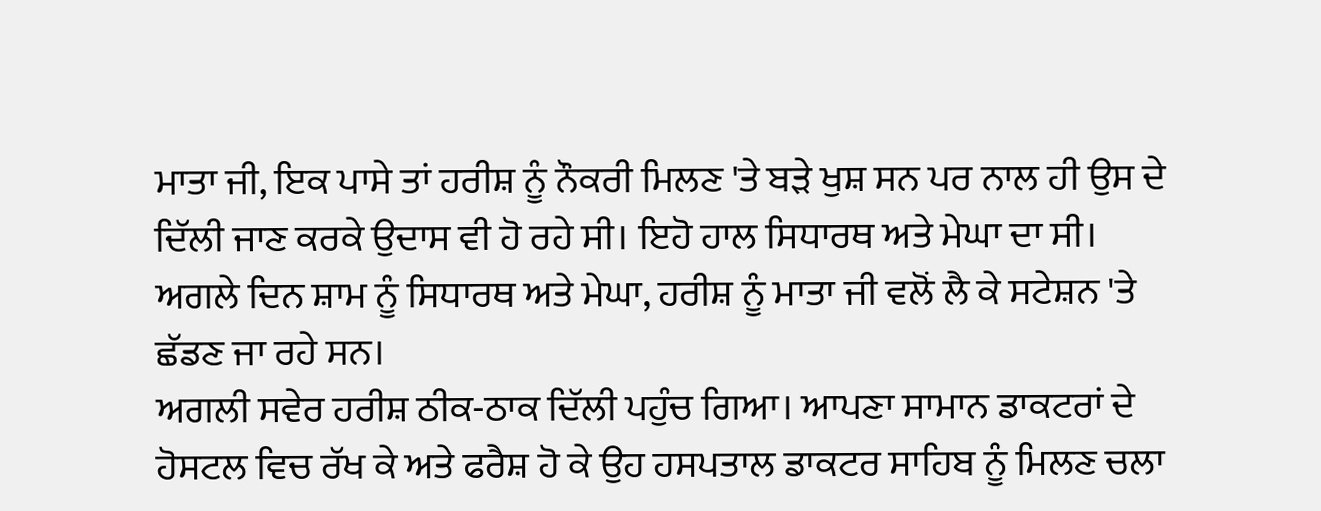ਮਾਤਾ ਜੀ, ਇਕ ਪਾਸੇ ਤਾਂ ਹਰੀਸ਼ ਨੂੰ ਨੌਕਰੀ ਮਿਲਣ 'ਤੇ ਬੜੇ ਖੁਸ਼ ਸਨ ਪਰ ਨਾਲ ਹੀ ਉਸ ਦੇ ਦਿੱਲੀ ਜਾਣ ਕਰਕੇ ਉਦਾਸ ਵੀ ਹੋ ਰਹੇ ਸੀ। ਇਹੋ ਹਾਲ ਸਿਧਾਰਥ ਅਤੇ ਮੇਘਾ ਦਾ ਸੀ।
ਅਗਲੇ ਦਿਨ ਸ਼ਾਮ ਨੂੰ ਸਿਧਾਰਥ ਅਤੇ ਮੇਘਾ, ਹਰੀਸ਼ ਨੂੰ ਮਾਤਾ ਜੀ ਵਲੋਂ ਲੈ ਕੇ ਸਟੇਸ਼ਨ 'ਤੇ ਛੱਡਣ ਜਾ ਰਹੇ ਸਨ।
ਅਗਲੀ ਸਵੇਰ ਹਰੀਸ਼ ਠੀਕ-ਠਾਕ ਦਿੱਲੀ ਪਹੁੰਚ ਗਿਆ। ਆਪਣਾ ਸਾਮਾਨ ਡਾਕਟਰਾਂ ਦੇ ਹੋਸਟਲ ਵਿਚ ਰੱਖ ਕੇ ਅਤੇ ਫਰੈਸ਼ ਹੋ ਕੇ ਉਹ ਹਸਪਤਾਲ ਡਾਕਟਰ ਸਾਹਿਬ ਨੂੰ ਮਿਲਣ ਚਲਾ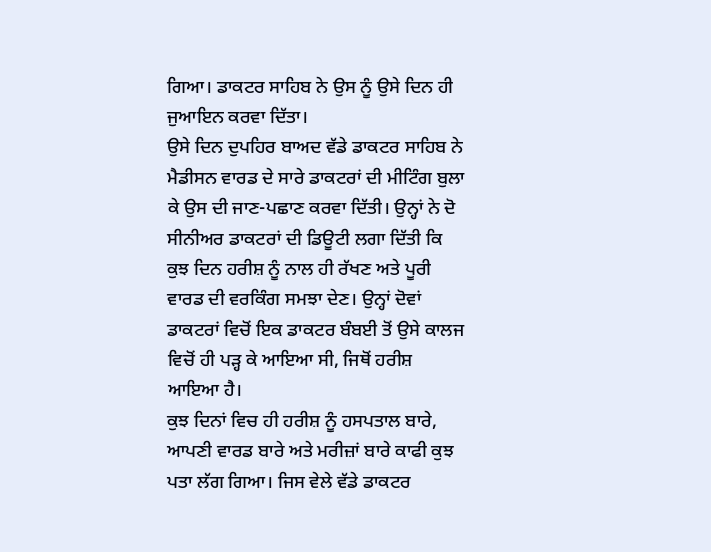ਗਿਆ। ਡਾਕਟਰ ਸਾਹਿਬ ਨੇ ਉਸ ਨੂੰ ਉਸੇ ਦਿਨ ਹੀ ਜੁਆਇਨ ਕਰਵਾ ਦਿੱਤਾ।
ਉਸੇ ਦਿਨ ਦੁਪਹਿਰ ਬਾਅਦ ਵੱਡੇ ਡਾਕਟਰ ਸਾਹਿਬ ਨੇ ਮੈਡੀਸਨ ਵਾਰਡ ਦੇ ਸਾਰੇ ਡਾਕਟਰਾਂ ਦੀ ਮੀਟਿੰਗ ਬੁਲਾ ਕੇ ਉਸ ਦੀ ਜਾਣ-ਪਛਾਣ ਕਰਵਾ ਦਿੱਤੀ। ਉਨ੍ਹਾਂ ਨੇ ਦੋ ਸੀਨੀਅਰ ਡਾਕਟਰਾਂ ਦੀ ਡਿਊਟੀ ਲਗਾ ਦਿੱਤੀ ਕਿ ਕੁਝ ਦਿਨ ਹਰੀਸ਼ ਨੂੰ ਨਾਲ ਹੀ ਰੱਖਣ ਅਤੇ ਪੂਰੀ ਵਾਰਡ ਦੀ ਵਰਕਿੰਗ ਸਮਝਾ ਦੇਣ। ਉਨ੍ਹਾਂ ਦੋਵਾਂ ਡਾਕਟਰਾਂ ਵਿਚੋਂ ਇਕ ਡਾਕਟਰ ਬੰਬਈ ਤੋਂ ਉਸੇ ਕਾਲਜ ਵਿਚੋਂ ਹੀ ਪੜ੍ਹ ਕੇ ਆਇਆ ਸੀ, ਜਿਥੋਂ ਹਰੀਸ਼ ਆਇਆ ਹੈ।
ਕੁਝ ਦਿਨਾਂ ਵਿਚ ਹੀ ਹਰੀਸ਼ ਨੂੰ ਹਸਪਤਾਲ ਬਾਰੇ, ਆਪਣੀ ਵਾਰਡ ਬਾਰੇ ਅਤੇ ਮਰੀਜ਼ਾਂ ਬਾਰੇ ਕਾਫੀ ਕੁਝ ਪਤਾ ਲੱਗ ਗਿਆ। ਜਿਸ ਵੇਲੇ ਵੱਡੇ ਡਾਕਟਰ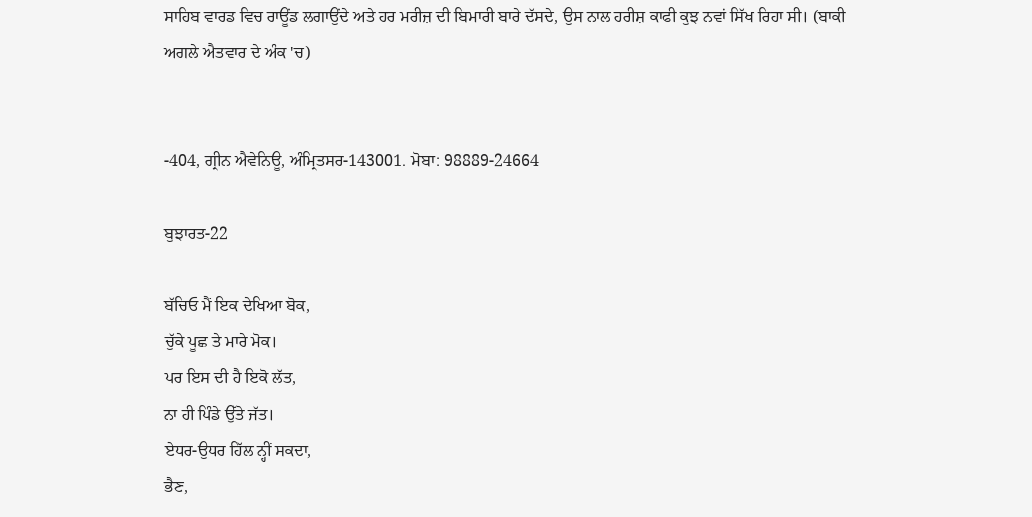ਸਾਹਿਬ ਵਾਰਡ ਵਿਚ ਰਾਊਂਡ ਲਗਾਉਂਦੇ ਅਤੇ ਹਰ ਮਰੀਜ਼ ਦੀ ਬਿਮਾਰੀ ਬਾਰੇ ਦੱਸਦੇ, ਉਸ ਨਾਲ ਹਰੀਸ਼ ਕਾਫੀ ਕੁਝ ਨਵਾਂ ਸਿੱਖ ਰਿਹਾ ਸੀ। (ਬਾਕੀ ਅਗਲੇ ਐਤਵਾਰ ਦੇ ਅੰਕ 'ਚ)


-404, ਗ੍ਰੀਨ ਐਵੇਨਿਊ, ਅੰਮ੍ਰਿਤਸਰ-143001. ਮੋਬਾ: 98889-24664

ਬੁਝਾਰਤ-22

ਬੱਚਿਓ ਮੈਂ ਇਕ ਦੇਖਿਆ ਬੋਕ,
ਚੁੱਕੇ ਪੂਛ ਤੇ ਮਾਰੇ ਮੋਕ।
ਪਰ ਇਸ ਦੀ ਹੈ ਇਕੋ ਲੱਤ,
ਨਾ ਹੀ ਪਿੰਡੇ ਉੱਤੇ ਜੱਤ।
ਏਧਰ-ਉਧਰ ਹਿੱਲ ਨ੍ਹੀਂ ਸਕਦਾ,
ਭੈਣ,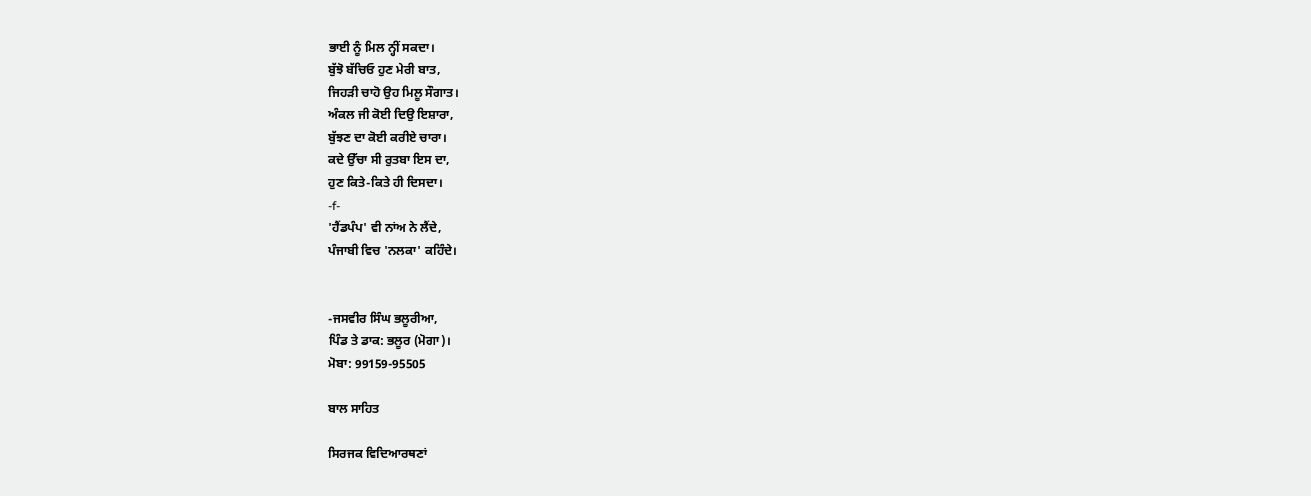ਭਾਈ ਨੂੰ ਮਿਲ ਨ੍ਹੀਂ ਸਕਦਾ।
ਬੁੱਝੋ ਬੱਚਿਓ ਹੁਣ ਮੇਰੀ ਬਾਤ,
ਜਿਹੜੀ ਚਾਹੋ ਉਹ ਮਿਲੂ ਸੌਗਾਤ।
ਅੰਕਲ ਜੀ ਕੋਈ ਦਿਉ ਇਸ਼ਾਰਾ,
ਬੁੱਝਣ ਦਾ ਕੋਈ ਕਰੀਏ ਚਾਰਾ।
ਕਦੇ ਉੱਚਾ ਸੀ ਰੁਤਬਾ ਇਸ ਦਾ,
ਹੁਣ ਕਿਤੇ-ਕਿਤੇ ਹੀ ਦਿਸਦਾ।
-f-
'ਹੈਂਡਪੰਪ' ਵੀ ਨਾਂਅ ਨੇ ਲੈਂਦੇ,
ਪੰਜਾਬੀ ਵਿਚ 'ਨਲਕਾ' ਕਹਿੰਦੇ।


-ਜਸਵੀਰ ਸਿੰਘ ਭਲੂਰੀਆ,
ਪਿੰਡ ਤੇ ਡਾਕ: ਭਲੂਰ (ਮੋਗਾ)।
ਮੋਬਾ: 99159-95505

ਬਾਲ ਸਾਹਿਤ

ਸਿਰਜਕ ਵਿਦਿਆਰਥਣਾਂ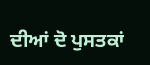ਦੀਆਂ ਦੋ ਪੁਸਤਕਾਂ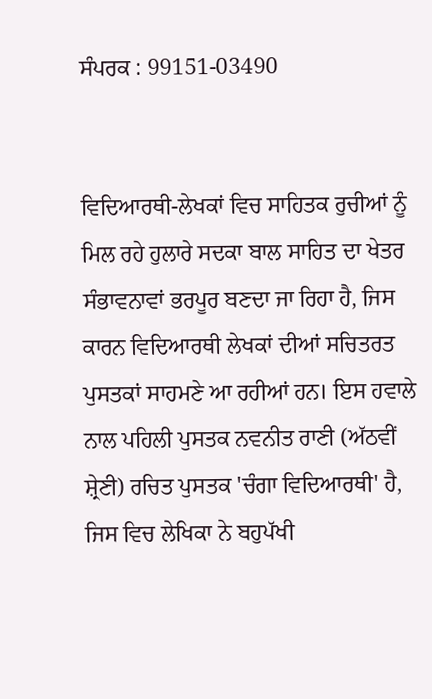ਸੰਪਰਕ : 99151-03490


ਵਿਦਿਆਰਥੀ-ਲੇਖਕਾਂ ਵਿਚ ਸਾਹਿਤਕ ਰੁਚੀਆਂ ਨੂੰ ਮਿਲ ਰਹੇ ਹੁਲਾਰੇ ਸਦਕਾ ਬਾਲ ਸਾਹਿਤ ਦਾ ਖੇਤਰ ਸੰਭਾਵਨਾਵਾਂ ਭਰਪੂਰ ਬਣਦਾ ਜਾ ਰਿਹਾ ਹੈ, ਜਿਸ ਕਾਰਨ ਵਿਦਿਆਰਥੀ ਲੇਖਕਾਂ ਦੀਆਂ ਸਚਿਤਰਤ ਪੁਸਤਕਾਂ ਸਾਹਮਣੇ ਆ ਰਹੀਆਂ ਹਨ। ਇਸ ਹਵਾਲੇ ਨਾਲ ਪਹਿਲੀ ਪੁਸਤਕ ਨਵਨੀਤ ਰਾਣੀ (ਅੱਠਵੀਂ ਸ਼੍ਰੇਣੀ) ਰਚਿਤ ਪੁਸਤਕ 'ਚੰਗਾ ਵਿਦਿਆਰਥੀ' ਹੈ, ਜਿਸ ਵਿਚ ਲੇਖਿਕਾ ਨੇ ਬਹੁਪੱਖੀ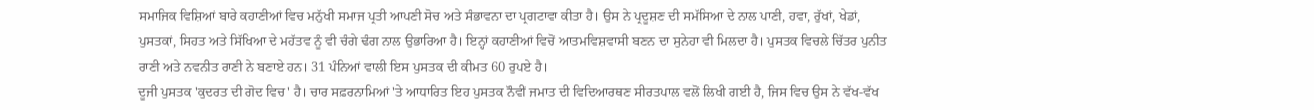ਸਮਾਜਿਕ ਵਿਸ਼ਿਆਂ ਬਾਰੇ ਕਹਾਣੀਆਂ ਵਿਚ ਮਨੁੱਖੀ ਸਮਾਜ ਪ੍ਰਤੀ ਆਪਣੀ ਸੋਚ ਅਤੇ ਸੰਭਾਵਨਾ ਦਾ ਪ੍ਰਗਟਾਵਾ ਕੀਤਾ ਹੈ। ਉਸ ਨੇ ਪ੍ਰਦੂਸ਼ਣ ਦੀ ਸਮੱਸਿਆ ਦੇ ਨਾਲ ਪਾਣੀ, ਹਵਾ, ਰੁੱਖਾਂ, ਖੇਡਾਂ, ਪੁਸਤਕਾਂ, ਸਿਹਤ ਅਤੇ ਸਿੱਖਿਆ ਦੇ ਮਹੱਤਵ ਨੂੰ ਵੀ ਚੰਗੇ ਢੰਗ ਨਾਲ ਉਭਾਰਿਆ ਹੈ। ਇਨ੍ਹਾਂ ਕਹਾਣੀਆਂ ਵਿਚੋਂ ਆਤਮਵਿਸ਼ਵਾਸੀ ਬਣਨ ਦਾ ਸੁਨੇਹਾ ਵੀ ਮਿਲਦਾ ਹੈ। ਪੁਸਤਕ ਵਿਚਲੇ ਚਿੱਤਰ ਪੁਨੀਤ ਰਾਣੀ ਅਤੇ ਨਵਨੀਤ ਰਾਣੀ ਨੇ ਬਣਾਏ ਹਨ। 31 ਪੰਨਿਆਂ ਵਾਲੀ ਇਸ ਪੁਸਤਕ ਦੀ ਕੀਮਤ 60 ਰੁਪਏ ਹੈ।
ਦੂਜੀ ਪੁਸਤਕ 'ਕੁਦਰਤ ਦੀ ਗੋਦ ਵਿਚ' ਹੈ। ਚਾਰ ਸਫ਼ਰਨਾਮਿਆਂ 'ਤੇ ਆਧਾਰਿਤ ਇਹ ਪੁਸਤਕ ਨੌਵੀਂ ਜਮਾਤ ਦੀ ਵਿਦਿਆਰਥਣ ਸੀਰਤਪਾਲ ਵਲੋਂ ਲਿਖੀ ਗਈ ਹੈ, ਜਿਸ ਵਿਚ ਉਸ ਨੇ ਵੱਖ-ਵੱਖ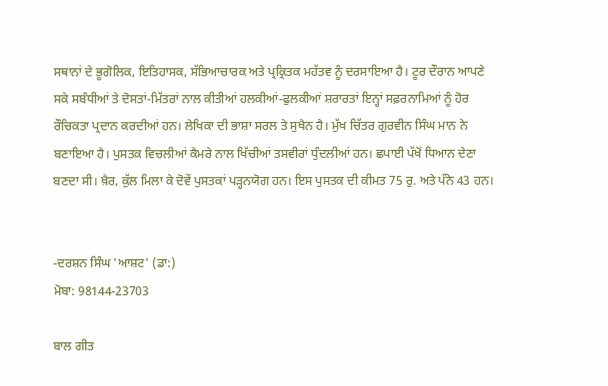ਸਥਾਨਾਂ ਦੇ ਭੂਗੋਲਿਕ, ਇਤਿਹਾਸਕ, ਸੱਭਿਆਚਾਰਕ ਅਤੇ ਪ੍ਰਕ੍ਰਿਤਕ ਮਹੱਤਵ ਨੂੰ ਦਰਸਾਇਆ ਹੈ। ਟੂਰ ਦੌਰਾਨ ਆਪਣੇ ਸਕੇ ਸਬੰਧੀਆਂ ਤੇ ਦੋਸਤਾਂ-ਮਿੱਤਰਾਂ ਨਾਲ ਕੀਤੀਆਂ ਹਲਕੀਆਂ-ਫੁਲਕੀਆਂ ਸ਼ਰਾਰਤਾਂ ਇਨ੍ਹਾਂ ਸਫ਼ਰਨਾਮਿਆਂ ਨੂੰ ਹੋਰ ਰੌਚਿਕਤਾ ਪ੍ਰਦਾਨ ਕਰਦੀਆਂ ਹਨ। ਲੇਖਿਕਾ ਦੀ ਭਾਸ਼ਾ ਸਰਲ ਤੇ ਸੁਖੈਨ ਹੈ। ਮੁੱਖ ਚਿੱਤਰ ਗੁਰਵੀਨ ਸਿੰਘ ਮਾਨ ਨੇ ਬਣਾਇਆ ਹੈ। ਪੁਸਤਕ ਵਿਚਲੀਆਂ ਕੈਮਰੇ ਨਾਲ ਖਿੱਚੀਆਂ ਤਸਵੀਰਾਂ ਧੁੰਦਲੀਆਂ ਹਨ। ਛਪਾਈ ਪੱਖੋਂ ਧਿਆਨ ਦੇਣਾ ਬਣਦਾ ਸੀ। ਖ਼ੈਰ, ਕੁੱਲ ਮਿਲਾ ਕੇ ਦੋਵੇਂ ਪੁਸਤਕਾਂ ਪੜ੍ਹਨਯੋਗ ਹਨ। ਇਸ ਪੁਸਤਕ ਦੀ ਕੀਮਤ 75 ਰੁ. ਅਤੇ ਪੰਨੇ 43 ਹਨ।


-ਦਰਸ਼ਨ ਸਿੰਘ 'ਆਸ਼ਟ' (ਡਾ:)
ਮੋਬਾ: 98144-23703

ਬਾਲ ਗੀਤ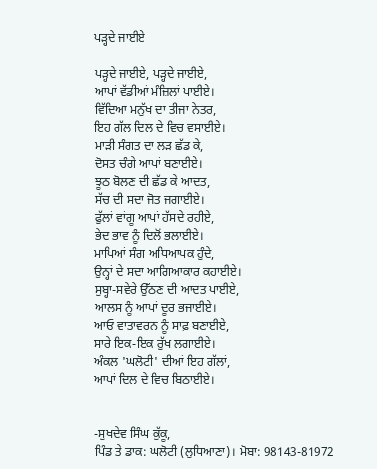ਪੜ੍ਹਦੇ ਜਾਈਏ

ਪੜ੍ਹਦੇ ਜਾਈਏ, ਪੜ੍ਹਦੇ ਜਾਈਏ,
ਆਪਾਂ ਵੱਡੀਆਂ ਮੰਜ਼ਿਲਾਂ ਪਾਈਏ।
ਵਿੱਦਿਆ ਮਨੁੱਖ ਦਾ ਤੀਜਾ ਨੇਤਰ,
ਇਹ ਗੱਲ ਦਿਲ ਦੇ ਵਿਚ ਵਸਾਈਏ।
ਮਾੜੀ ਸੰਗਤ ਦਾ ਲੜ ਛੱਡ ਕੇ,
ਦੋਸਤ ਚੰਗੇ ਆਪਾਂ ਬਣਾਈਏ।
ਝੂਠ ਬੋਲਣ ਦੀ ਛੱਡ ਕੇ ਆਦਤ,
ਸੱਚ ਦੀ ਸਦਾ ਜੋਤ ਜਗਾਈਏ।
ਫੁੱਲਾਂ ਵਾਂਗੂ ਆਪਾਂ ਹੱਸਦੇ ਰਹੀਏ,
ਭੇਦ ਭਾਵ ਨੂੰ ਦਿਲੋਂ ਭਲਾਈਏ।
ਮਾਪਿਆਂ ਸੰਗ ਅਧਿਆਪਕ ਹੁੰਦੇ,
ਉਨ੍ਹਾਂ ਦੇ ਸਦਾ ਆਗਿਆਕਾਰ ਕਹਾਈਏ।
ਸੁਬ੍ਹਾ-ਸਵੇਰੇ ਉੱਠਣ ਦੀ ਆਦਤ ਪਾਈਏ,
ਆਲਸ ਨੂੰ ਆਪਾਂ ਦੂਰ ਭਜਾਈਏ।
ਆਓ ਵਾਤਾਵਰਨ ਨੂੰ ਸਾਫ਼ ਬਣਾਈਏ,
ਸਾਰੇ ਇਕ-ਇਕ ਰੁੱਖ ਲਗਾਈਏ।
ਅੰਕਲ 'ਘਲੋਟੀ' ਦੀਆਂ ਇਹ ਗੱਲਾਂ,
ਆਪਾਂ ਦਿਲ ਦੇ ਵਿਚ ਬਿਠਾਈਏ।


-ਸੁਖਦੇਵ ਸਿੰਘ ਕੁੱਕੂ,
ਪਿੰਡ ਤੇ ਡਾਕ: ਘਲੋਟੀ (ਲੁਧਿਆਣਾ)। ਮੋਬਾ: 98143-81972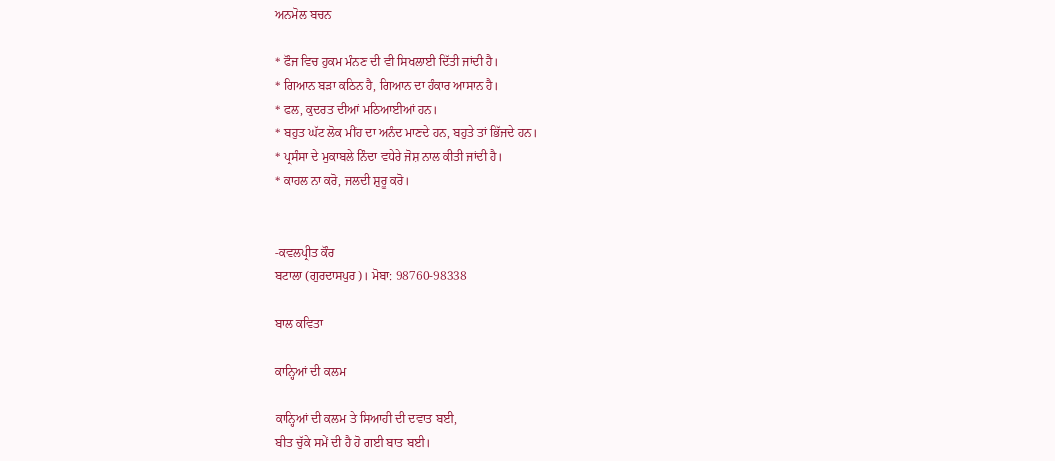ਅਨਮੋਲ ਬਚਨ

* ਫੌਜ ਵਿਚ ਹੁਕਮ ਮੰਨਣ ਦੀ ਵੀ ਸਿਖਲਾਈ ਦਿੱਤੀ ਜਾਂਦੀ ਹੈ।
* ਗਿਆਨ ਬੜਾ ਕਠਿਨ ਹੈ, ਗਿਆਨ ਦਾ ਹੰਕਾਰ ਆਸਾਨ ਹੈ।
* ਫਲ, ਕੁਦਰਤ ਦੀਆਂ ਮਠਿਆਈਆਂ ਹਨ।
* ਬਹੁਤ ਘੱਟ ਲੋਕ ਮੀਂਹ ਦਾ ਅਨੰਦ ਮਾਣਦੇ ਹਨ, ਬਹੁਤੇ ਤਾਂ ਭਿੱਜਦੇ ਹਨ।
* ਪ੍ਰਸੰਸਾ ਦੇ ਮੁਕਾਬਲੇ ਨਿੰਦਾ ਵਧੇਰੇ ਜੋਸ਼ ਨਾਲ ਕੀਤੀ ਜਾਂਦੀ ਹੈ।
* ਕਾਹਲ ਨਾ ਕਰੋ, ਜਲਦੀ ਸ਼ੁਰੂ ਕਰੋ।


-ਕਵਲਪ੍ਰੀਤ ਕੌਰ
ਬਟਾਲਾ (ਗੁਰਦਾਸਪੁਰ)। ਮੋਬਾ: 98760-98338

ਬਾਲ ਕਵਿਤਾ

ਕਾਨ੍ਹਿਆਂ ਦੀ ਕਲਮ

ਕਾਨ੍ਹਿਆਂ ਦੀ ਕਲਮ ਤੇ ਸਿਆਹੀ ਦੀ ਦਵਾਤ ਬਈ,
ਬੀਤ ਚੁੱਕੇ ਸਮੇਂ ਦੀ ਹੈ ਹੋ ਗਈ ਬਾਤ ਬਈ।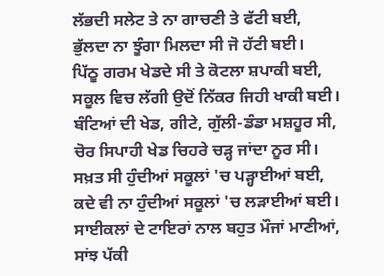ਲੱਭਦੀ ਸਲੇਟ ਤੇ ਨਾ ਗਾਚਣੀ ਤੇ ਫੱਟੀ ਬਈ,
ਭੁੱਲਦਾ ਨਾ ਝੂੰਗਾ ਮਿਲਦਾ ਸੀ ਜੋ ਹੱਟੀ ਬਈ।
ਪਿੱਠੂ ਗਰਮ ਖੇਡਦੇ ਸੀ ਤੇ ਕੋਟਲਾ ਸ਼ਪਾਕੀ ਬਈ,
ਸਕੂਲ ਵਿਚ ਲੱਗੀ ਉਦੋਂ ਨਿੱਕਰ ਜਿਹੀ ਖਾਕੀ ਬਈ।
ਬੰਟਿਆਂ ਦੀ ਖੇਡ, ਗੀਟੇ, ਗੁੱਲੀ-ਡੰਡਾ ਮਸ਼ਹੂਰ ਸੀ,
ਚੋਰ ਸਿਪਾਹੀ ਖੇਡ ਚਿਹਰੇ ਚੜ੍ਹ ਜਾਂਦਾ ਨੂਰ ਸੀ।
ਸਖ਼ਤ ਸੀ ਹੁੰਦੀਆਂ ਸਕੂਲਾਂ 'ਚ ਪੜ੍ਹਾਈਆਂ ਬਈ,
ਕਦੇ ਵੀ ਨਾ ਹੁੰਦੀਆਂ ਸਕੂਲਾਂ 'ਚ ਲੜਾਈਆਂ ਬਈ।
ਸਾਈਕਲਾਂ ਦੇ ਟਾਇਰਾਂ ਨਾਲ ਬਹੁਤ ਮੌਜਾਂ ਮਾਣੀਆਂ,
ਸਾਂਝ ਪੱਕੀ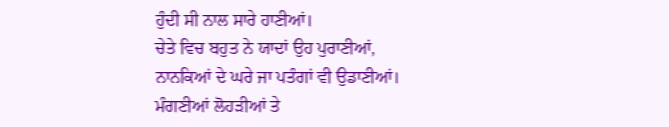ਹੁੰਦੀ ਸੀ ਨਾਲ ਸਾਰੇ ਹਾਣੀਆਂ।
ਚੇਤੇ ਵਿਚ ਬਹੁਤ ਨੇ ਯਾਦਾਂ ਉਹ ਪੁਰਾਣੀਆਂ,
ਨਾਨਕਿਆਂ ਦੇ ਘਰੇ ਜਾ ਪਤੰਗਾਂ ਵੀ ਉਡਾਣੀਆਂ।
ਮੰਗਣੀਆਂ ਲੋਹੜੀਆਂ ਤੇ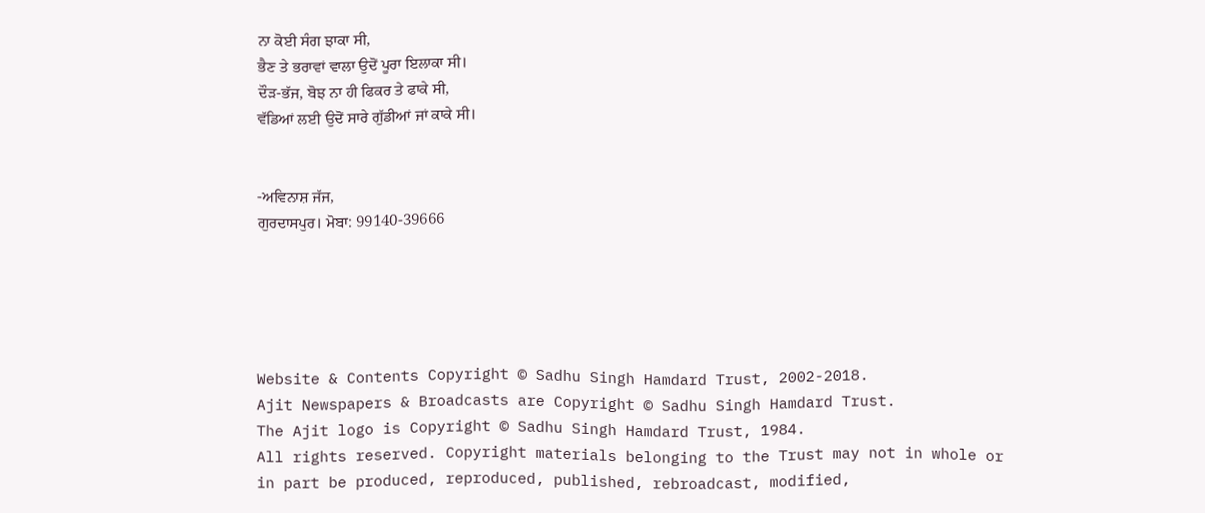ਨਾ ਕੋਈ ਸੰਗ ਝਾਕਾ ਸੀ,
ਭੈਣ ਤੇ ਭਰਾਵਾਂ ਵਾਲਾ ਉਦੋਂ ਪੂਰਾ ਇਲਾਕਾ ਸੀ।
ਦੌੜ-ਭੱਜ, ਬੋਝ ਨਾ ਹੀ ਫਿਕਰ ਤੇ ਫਾਕੇ ਸੀ,
ਵੱਡਿਆਂ ਲਈ ਉਦੋਂ ਸਾਰੇ ਗੁੱਡੀਆਂ ਜਾਂ ਕਾਕੇ ਸੀ।


-ਅਵਿਨਾਸ਼ ਜੱਜ,
ਗੁਰਦਾਸਪੁਰ। ਮੋਬਾ: 99140-39666





Website & Contents Copyright © Sadhu Singh Hamdard Trust, 2002-2018.
Ajit Newspapers & Broadcasts are Copyright © Sadhu Singh Hamdard Trust.
The Ajit logo is Copyright © Sadhu Singh Hamdard Trust, 1984.
All rights reserved. Copyright materials belonging to the Trust may not in whole or in part be produced, reproduced, published, rebroadcast, modified,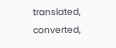translated, converted,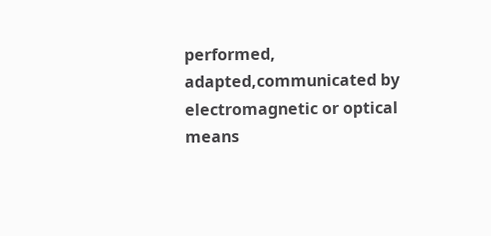performed, adapted,communicated by electromagnetic or optical means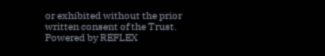or exhibited without the prior written consent of the Trust. Powered by REFLEX